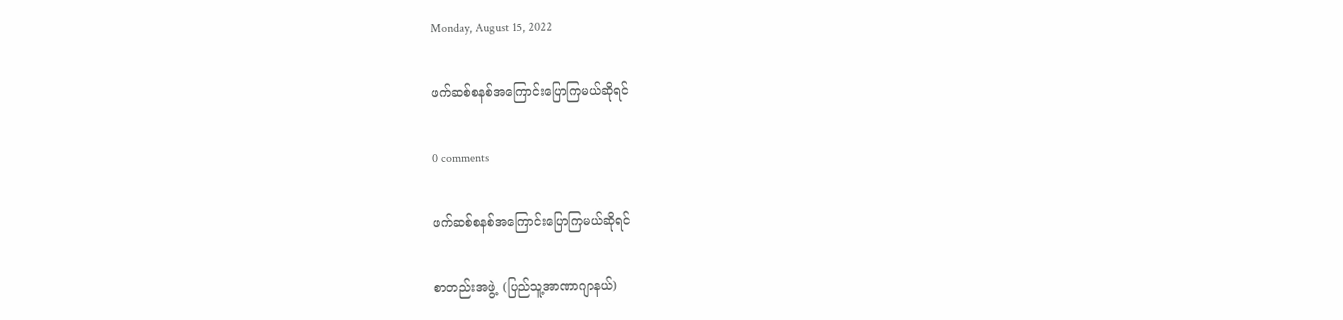Monday, August 15, 2022

ဖက်ဆစ်စနစ်အကြောင်းပြောကြမယ်ဆိုရင်

0 comments

ဖက်ဆစ်စနစ်အကြောင်းပြောကြမယ်ဆိုရင်

စာတည်းအဖွဲ့  (ပြည်သူ့အာဏာဂျာနယ်)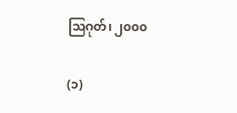သြဂုတ်၊ ၂၀၀၀

(၁)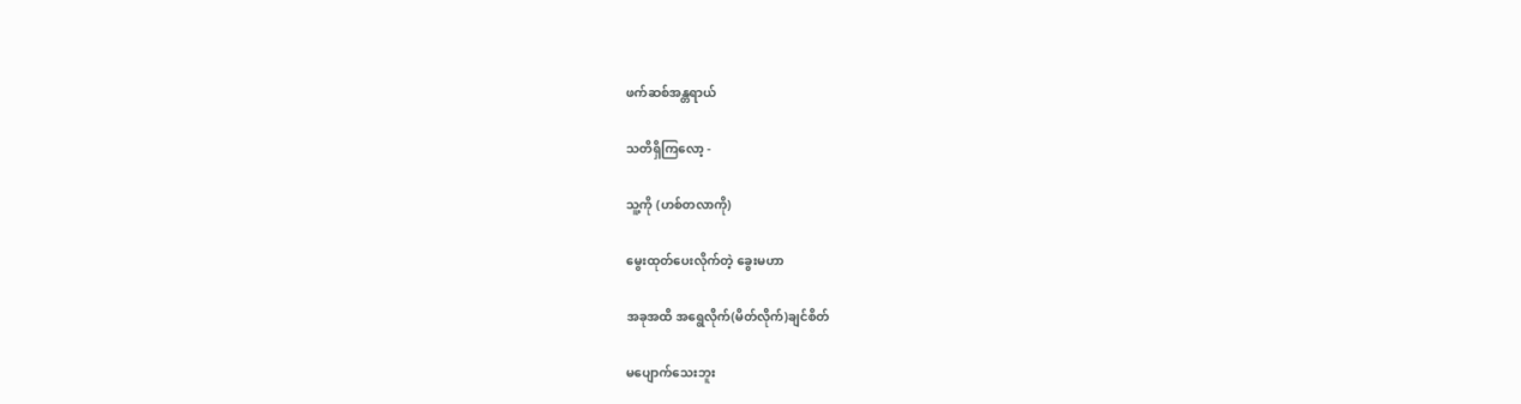ဖက်ဆစ်အန္တရာယ်

သတိရှိကြလော့ -

သူ့ကို (ဟစ်တလာကို)

မွေးထုတ်ပေးလိုက်တဲ့ ခွေးမဟာ

အခုအထိ အရွေလိုက်(မိတ်လိုက်)ချင်စိတ်

မပျောက်သေးဘူး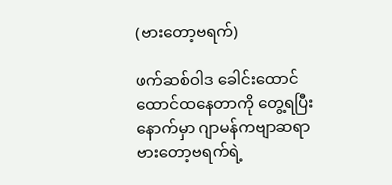(ဗားတော့ဗရက်)

ဖက်ဆစ်ဝါဒ ခေါင်းထောင်ထောင်ထနေတာကို တွေ့ရပြီးနောက်မှာ ဂျာမန်ကဗျာဆရာ ဗားတော့ဗရက်ရဲ့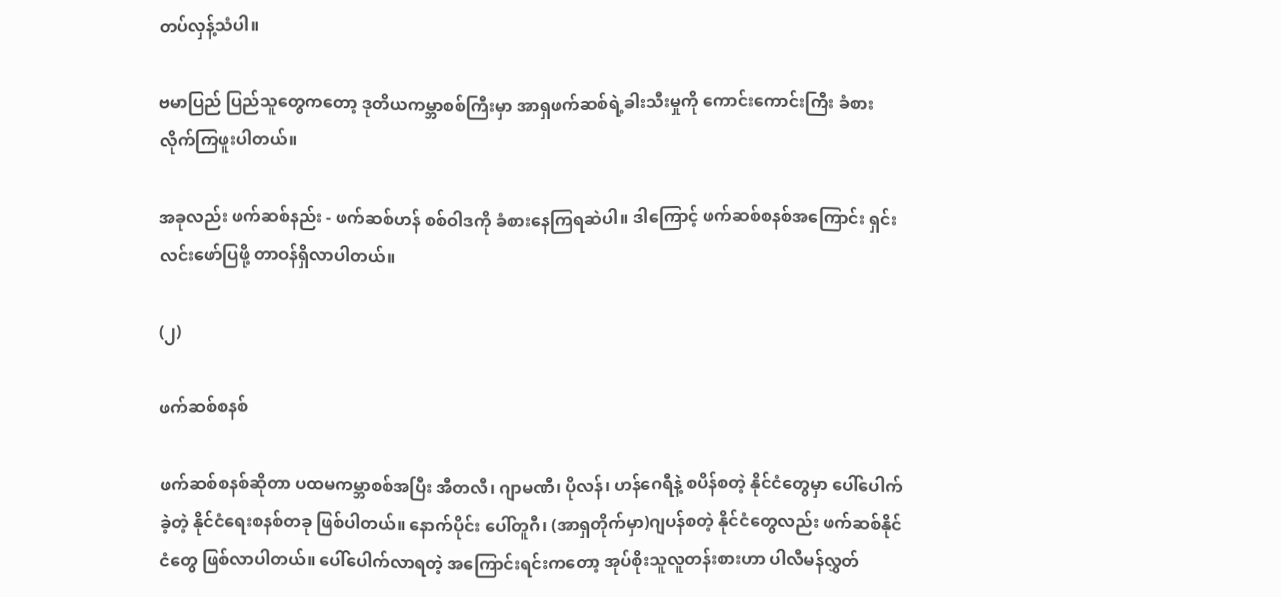တပ်လှန့်သံပါ။

ဗမာပြည် ပြည်သူတွေကတော့ ဒုတိယကမ္ဘာစစ်ကြီးမှာ အာရှဖက်ဆစ်ရဲ့ခါးသီးမှုကို ကောင်းကောင်းကြီး ခံစားလိုက်ကြဖူးပါတယ်။

အခုလည်း ဖက်ဆစ်နည်း - ဖက်ဆစ်ဟန် စစ်ဝါဒကို ခံစားနေကြရဆဲပါ။ ဒါကြောင့် ဖက်ဆစ်စနစ်အကြောင်း ရှင်းလင်းဖော်ပြဖို့ တာဝန်ရှိလာပါတယ်။

(၂)

ဖက်ဆစ်စနစ်

ဖက်ဆစ်စနစ်ဆိုတာ ပထမကမ္ဘာစစ်အပြီး အီတလီ၊ ဂျာမဏီ၊ ပိုလန်၊ ဟန်ဂေရီနဲ့ စပိန်စတဲ့ နိုင်ငံတွေမှာ ပေါ်ပေါက်ခဲ့တဲ့ နိုင်ငံရေးစနစ်တခု ဖြစ်ပါတယ်။ နောက်ပိုင်း ပေါ်တူဂီ၊ (အာရှတိုက်မှာ)ဂျပန်စတဲ့ နိုင်ငံတွေလည်း ဖက်ဆစ်နိုင်ငံတွေ ဖြစ်လာပါတယ်။ ပေါ်ပေါက်လာရတဲ့ အကြောင်းရင်းကတော့ အုပ်စိုးသူလူတန်းစားဟာ ပါလီမန်လွှတ်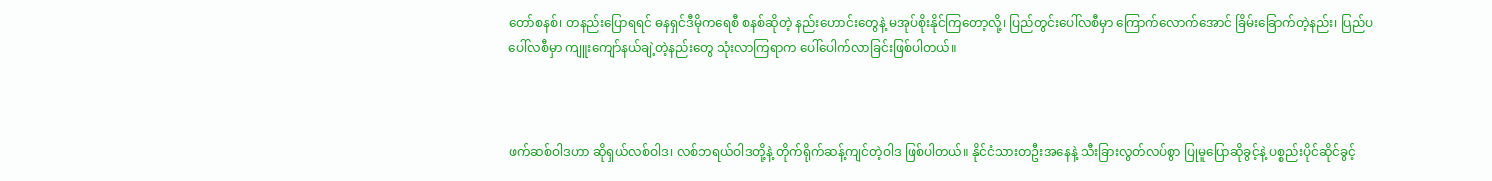တော်စနစ်၊ တနည်းပြောရရင် ဓနရှင်ဒီမိုကရေစီ စနစ်ဆိုတဲ့ နည်းဟောင်းတွေနဲ့ မအုပ်စိုးနိုင်ကြတော့လို့၊ ပြည်တွင်းပေါ်လစီမှာ ကြောက်လောက်အောင် ခြိမ်းခြောက်တဲ့နည်း၊ ပြည်ပပေါ်လစီမှာ ကျူးကျော်နယ်ချဲ့တဲ့နည်းတွေ သုံးလာကြရာက ပေါ်ပေါက်လာခြင်းဖြစ်ပါတယ်။



ဖက်ဆစ်ဝါဒဟာ ဆိုရှယ်လစ်ဝါဒ၊ လစ်ဘရယ်ဝါဒတို့နဲ့ တိုက်ရိုက်ဆန့်ကျင်တဲ့ဝါဒ ဖြစ်ပါတယ်။ နိုင်ငံသားတဦးအနေနဲ့ သီးခြားလွတ်လပ်စွာ ပြုမူပြောဆိုခွင့်နဲ့ ပစ္စည်းပိုင်ဆိုင်ခွင့်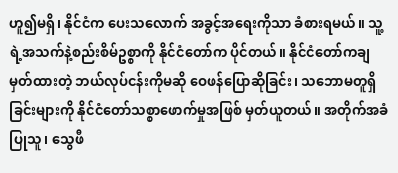ဟူ၍မရှိ၊ နိုင်ငံက ပေးသလောက် အခွင့်အရေးကိုသာ ခံစားရမယ်။ သူ့ရဲ့အသက်နဲ့စည်းစိမ်ဥစ္စာကို နိုင်ငံတော်က ပိုင်တယ်။ နိုင်ငံတော်ကချမှတ်ထားတဲ့ ဘယ်လုပ်ငန်းကိုမဆို ဝေဖန်ပြောဆိုခြင်း၊ သဘောမတူရှိခြင်းများကို နိုင်ငံတော်သစ္စာဖောက်မှုအဖြစ် မှတ်ယူတယ်။ အတိုက်အခံပြုသူ၊ သွေဖီ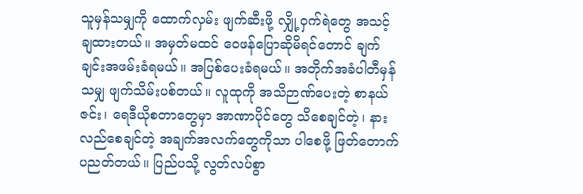သူမှန်သမျှကို ထောက်လှမ်း ဖျက်ဆီးဖို့ လျှို့ဝှက်ရဲတွေ အသင့်ချထားတယ်။ အမှတ်မထင် ဝေဖန်ပြောဆိုမိရင်တောင် ချက်ချင်းအဖမ်းခံရမယ်။ အပြစ်ပေးခံရမယ်။ အတိုက်အခံပါတီမှန်သမျှ ဖျက်သိမ်းပစ်တယ်။ လူထုကို အသိဉာဏ်ပေးတဲ့ စာနယ်ဇင်း၊ ရေဒီယိုစတာတွေမှာ အာဏာပိုင်တွေ သိစေချင်တဲ့၊ နားလည်စေချင်တဲ့ အချက်အလက်တွေကိုသာ ပါစေဖို့ ဖြတ်တောက်ပညတ်တယ်။ ပြည်ပသို့ လွတ်လပ်စွာ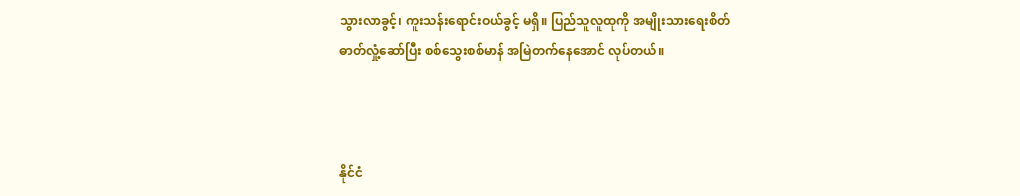သွားလာခွင့်၊ ကူးသန်းရောင်းဝယ်ခွင့် မရှိ။ ပြည်သူလူထုကို အမျိုးသားရေးစိတ်ဓာတ်လှုံ့ဆော်ပြီး စစ်သွေးစစ်မာန် အမြဲတက်နေအောင် လုပ်တယ်။



နိုင်ငံ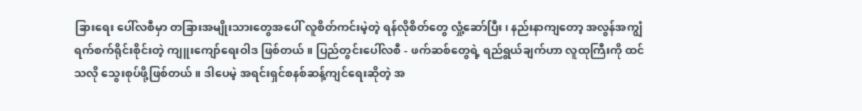ခြားရေး ပေါ်လစီမှာ တခြားအမျိုးသားတွေအပေါ် လူစိတ်ကင်းမဲ့တဲ့ ရန်လိုစိတ်တွေ လှုံ့ဆော်ပြီး၊ နည်းနာကျတော့ အလွန်အကျွံ ရက်စက်ရိုင်းစိုင်းတဲ့ ကျူးကျော်ရေးဝါဒ ဖြစ်တယ်။ ပြည်တွင်းပေါ်လစီ - ဖက်ဆစ်တွေရဲ့ ရည်ရွယ်ချက်ဟာ လူထုကြီးကို ထင်သလို သွေးစုပ်ဖို့ဖြစ်တယ်။ ဒါပေမဲ့ အရင်းရှင်စနစ်ဆန့်ကျင်ရေးဆိုတဲ့ အ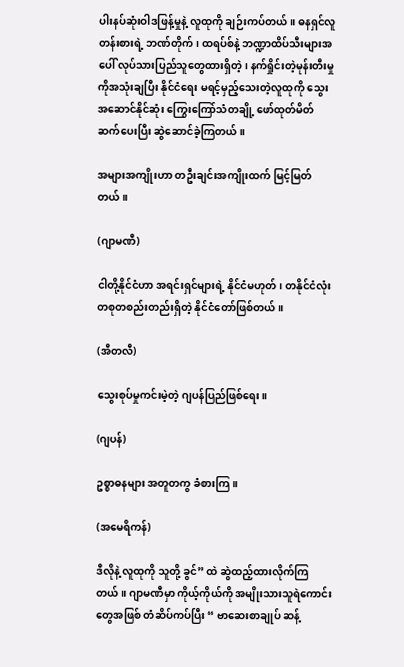ပါးနပ်ဆုံးဝါဒဖြန့်မှုနဲ့ လူထုကို ချဉ်းကပ်တယ်။ ဓနရှင်လူတန်းစားရဲ့ ဘဏ်တိုက်၊ ထရပ်စ်နဲ့ ဘဏ္ဍာထိပ်သီးများအပေါ် လုပ်သားပြည်သူတွေထားရှိတဲ့၊ နက်ရှိုင်းတဲ့မုန်းတီးမှုကိုအသုံးချပြီး နိုင်ငံရေး မရင့်မှည့်သေးတဲ့လူထုကို သွေးအဆောင်နိုင်ဆုံး ကြွေးကြော်သံတချို့ ဖော်ထုတ်မိတ်ဆက်ပေးပြီး ဆွဲဆောင်ခဲ့ကြတယ်။

အများအကျိုးဟာ တဦးချင်းအကျိုးထက် မြင့်မြတ်တယ်။

(ဂျာမဏီ)

ငါတို့နိုင်ငံဟာ အရင်းရှင်များရဲ့ နိုင်ငံမဟုတ်၊ တနိုင်ငံလုံး တစုတစည်းတည်းရှိတဲ့ နိုင်ငံတော်ဖြစ်တယ်။

(အီတလီ)

သွေးစုပ်မှုကင်းမဲ့တဲ့ ဂျပန်ပြည်ဖြစ်ရေး။

(ဂျပန်)

ဥစ္စာဓနများ အတူတကွ ခံစားကြ။

(အမေရိကန်)

ဒီလိုနဲ့ လူထုကို သူတို့ ခွင်” ထဲ ဆွဲထည့်ထားလိုက်ကြတယ်။ ဂျာမဏီမှာ ကိုယ့်ကိုယ်ကို အမျိုးသားသူရဲကောင်းတွေအဖြစ် တံဆိပ်ကပ်ပြီး “ ဗာဆေးစာချုပ် ဆန့်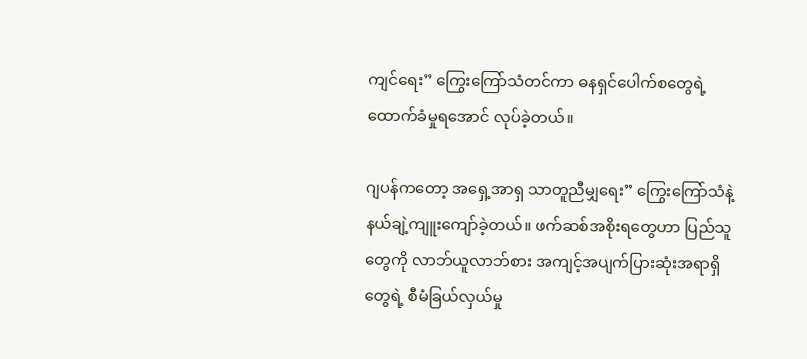ကျင်ရေး” ကြွေးကြော်သံတင်ကာ ဓနရှင်ပေါက်စတွေရဲ့ ထောက်ခံမှုရအောင် လုပ်ခဲ့တယ်။

ဂျပန်ကတော့ အရှေ့အာရှ သာတူညီမျှရေး” ကြွေးကြော်သံနဲ့ နယ်ချဲ့ကျူးကျော်ခဲ့တယ်။ ဖက်ဆစ်အစိုးရတွေဟာ ပြည်သူတွေကို လာဘ်ယူလာဘ်စား အကျင့်အပျက်ပြားဆုံးအရာရှိတွေရဲ့ စီမံခြယ်လှယ်မှု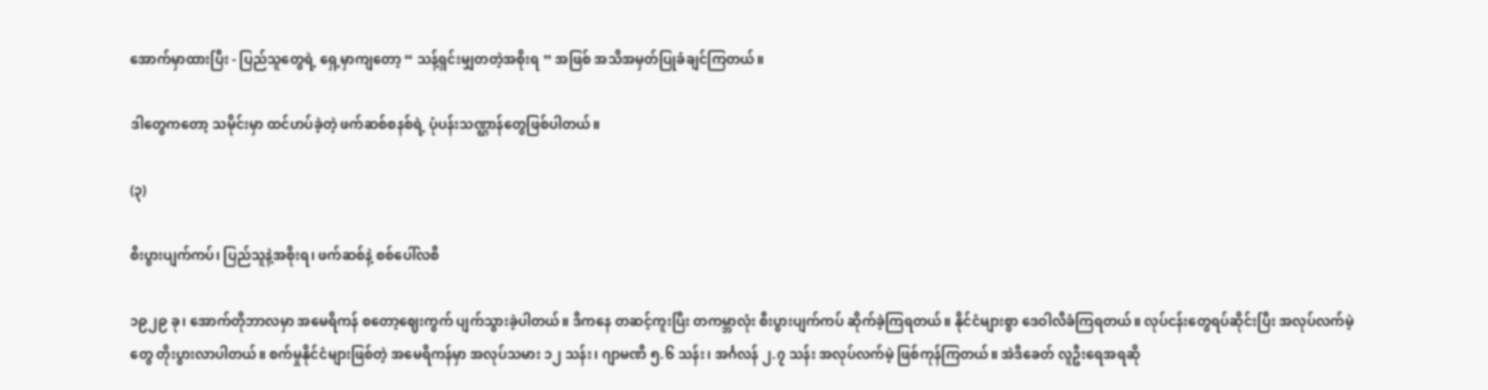အောက်မှာထားပြီး - ပြည်သူတွေရဲ့ ရှေ့မှာကျတော့ “ သန့်ရှင်းမျှတတဲ့အစိုးရ ” အဖြစ် အသိအမှတ်ပြုခံချင်ကြတယ်။

ဒါတွေကတော့ သမိုင်းမှာ ထင်ဟပ်ခဲ့တဲ့ ဖက်ဆစ်စနစ်ရဲ့ ပုံပန်းသဏ္ဌာန်တွေဖြစ်ပါတယ်။

(၃)

စီးပွားပျက်ကပ်၊ ပြည်သူနဲ့အစိုးရ၊ ဖက်ဆစ်နဲ့ စစ်ပေါ်လစီ

၁၉၂၉ ခု၊ အောက်တိုဘာလမှာ အမေရိကန် စတော့ဈေးကွက် ပျက်သွားခဲ့ပါတယ်။ ဒီကနေ တဆင့်ကူးပြီး တကမ္ဘာလုံး စီးပွားပျက်ကပ် ဆိုက်ခဲ့ကြရတယ်။ နိုင်ငံများစွာ ဒေဝါလီခံကြရတယ်။ လုပ်ငန်းတွေရပ်ဆိုင်းပြီး အလုပ်လက်မဲ့တွေ တိုးပွားလာပါတယ်။ စက်မှုနိုင်ငံများဖြစ်တဲ့ အမေရိကန်မှာ အလုပ်သမား ၁၂ သန်း၊ ဂျာမဏီ ၅.၆ သန်း၊ အင်္ဂလန် ၂.၇ သန်း အလုပ်လက်မဲ့ ဖြစ်ကုန်ကြတယ်။ အဲဒီခေတ် လူဦးရေအရဆို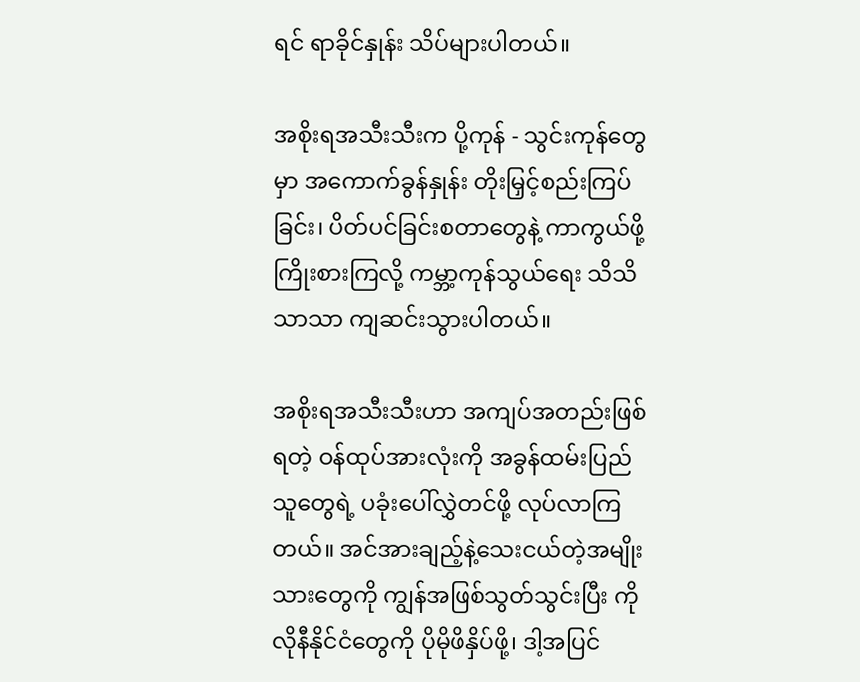ရင် ရာခိုင်နှုန်း သိပ်များပါတယ်။

အစိုးရအသီးသီးက ပို့ကုန် - သွင်းကုန်တွေမှာ အကောက်ခွန်နှုန်း တိုးမြှင့်စည်းကြပ်ခြင်း၊ ပိတ်ပင်ခြင်းစတာတွေနဲ့ ကာကွယ်ဖို့ ကြိုးစားကြလို့ ကမ္ဘာ့ကုန်သွယ်ရေး သိသိသာသာ ကျဆင်းသွားပါတယ်။

အစိုးရအသီးသီးဟာ အကျပ်အတည်းဖြစ်ရတဲ့ ဝန်ထုပ်အားလုံးကို အခွန်ထမ်းပြည်သူတွေရဲ့ ပခုံးပေါ်လွှဲတင်ဖို့ လုပ်လာကြတယ်။ အင်အားချည့်နဲ့သေးငယ်တဲ့အမျိုးသားတွေကို ကျွန်အဖြစ်သွတ်သွင်းပြီး ကိုလိုနီနိုင်ငံတွေကို ပိုမိုဖိနှိပ်ဖို့၊ ဒါ့အပြင်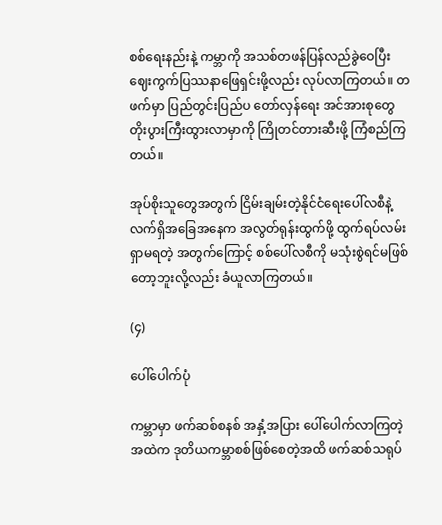စစ်ရေးနည်းနဲ့ ကမ္ဘာကို အသစ်တဖန်ပြန်လည်ခွဲဝေပြီး ဈေးကွက်ပြဿနာဖြေရှင်းဖို့လည်း လုပ်လာကြတယ်။ တဖက်မှာ ပြည်တွင်းပြည်ပ တော်လှန်ရေး အင်အားစုတွေ တိုးပွားကြီးထွားလာမှာကို ကြိုတင်တားဆီးဖို့ ကြံစည်ကြတယ်။

အုပ်စိုးသူတွေအတွက် ငြိမ်းချမ်းတဲ့နိုင်ငံရေးပေါ်လစီနဲ့ လက်ရှိအခြေအနေက အလွတ်ရုန်းထွက်ဖို့ ထွက်ရပ်လမ်းရှာမရတဲ့ အတွက်ကြောင့် စစ်ပေါ်လစီကို မသုံးစွဲရင်မဖြစ်တော့ဘူးလို့လည်း ခံယူလာကြတယ်။

(၄)

ပေါ်ပေါက်ပုံ

ကမ္ဘာမှာ ဖက်ဆစ်စနစ် အနှံ့အပြား ပေါ်ပေါက်လာကြတဲ့အထဲက ဒုတိယကမ္ဘာစစ်ဖြစ်စေတဲ့အထိ ဖက်ဆစ်သရုပ်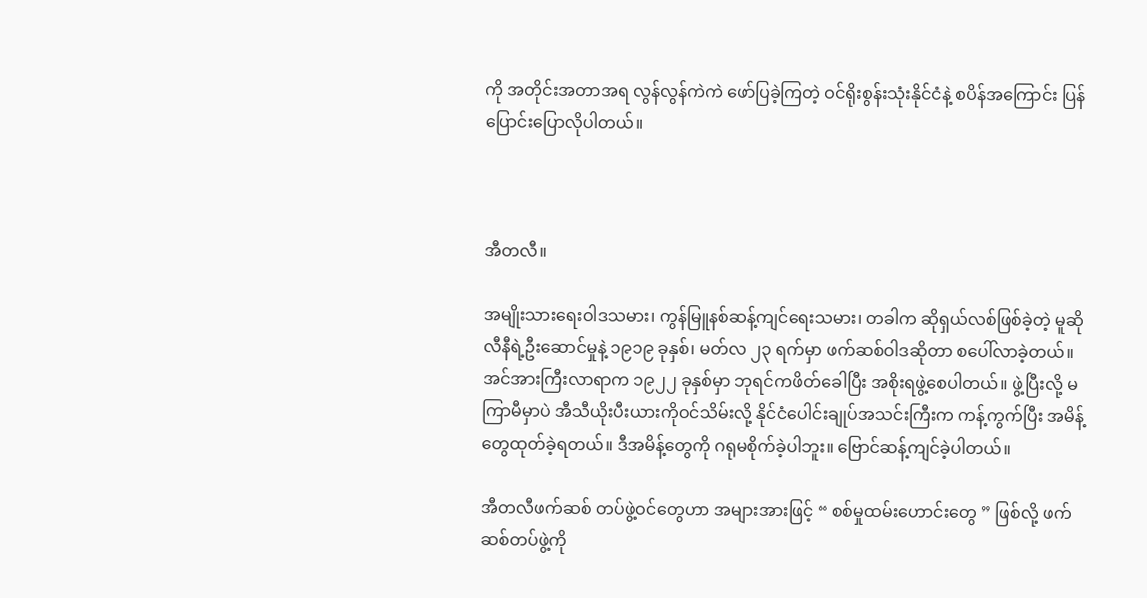ကို အတိုင်းအတာအရ လွန်လွန်ကဲကဲ ဖော်ပြခဲ့ကြတဲ့ ဝင်ရိုးစွန်းသုံးနိုင်ငံနဲ့ စပိန်အကြောင်း ပြန်ပြောင်းပြောလိုပါတယ်။



အီတလီ။

အမျိုးသားရေးဝါဒသမား၊ ကွန်မြူနစ်ဆန့်ကျင်ရေးသမား၊ တခါက ဆိုရှယ်လစ်ဖြစ်ခဲ့တဲ့ မူဆိုလီနီရဲ့ဦးဆောင်မှုနဲ့ ၁၉၁၉ ခုနှစ်၊ မတ်လ ၂၃ ရက်မှာ ဖက်ဆစ်ဝါဒဆိုတာ စပေါ်လာခဲ့တယ်။ အင်အားကြီးလာရာက ၁၉၂၂ ခုနှစ်မှာ ဘုရင်ကဖိတ်ခေါပြီး အစိုးရဖွဲ့စေပါတယ်။ ဖွဲ့ပြီးလို့ မကြာမီမှာပဲ အီသီယိုးပီးယားကိုဝင်သိမ်းလို့ နိုင်ငံပေါင်းချုပ်အသင်းကြီးက ကန့်ကွက်ပြီး အမိန့်တွေထုတ်ခဲ့ရတယ်။ ဒီအမိန့်တွေကို ဂရုမစိုက်ခဲ့ပါဘူး။ ဗြောင်ဆန့်ကျင်ခဲ့ပါတယ်။

အီတလီဖက်ဆစ် တပ်ဖွဲ့ဝင်တွေဟာ အများအားဖြင့် “ စစ်မှုထမ်းဟောင်းတွေ ” ဖြစ်လို့ ဖက်ဆစ်တပ်ဖွဲ့ကို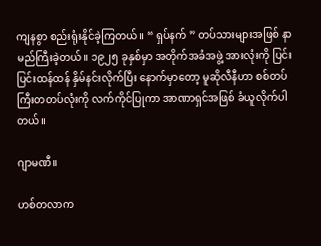ကျနစွာ စည်းရုံးနိုင်ခဲ့ကြတယ်။ “ ရှပ်နက် ” တပ်သားများအဖြစ် နာမည်ကြီးခဲ့တယ်။ ၁၉၂၅ ခုနှစ်မှာ အတိုက်အခံအဖွဲ့ အားလုံးကို ပြင်းပြင်းထန်ထန် နှိမ်နင်းလိုက်ပြီး နောက်မှာတော့ မူဆိုလီနီဟာ စစ်တပ်ကြီးတတပ်လုံးကို လက်ကိုင်ပြုကာ အာဏာရှင်အဖြစ် ခံယူလိုက်ပါတယ်။

ဂျာမဏီ။

ဟစ်တလာက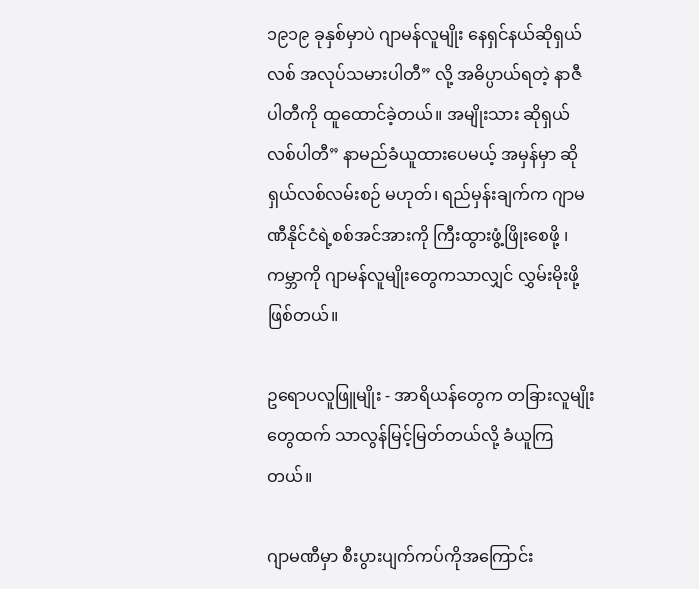၁၉၁၉ ခုနှစ်မှာပဲ ဂျာမန်လူမျိုး နေရှင်နယ်ဆိုရှယ်လစ် အလုပ်သမားပါတီ” လို့ အဓိပ္ပာယ်ရတဲ့ နာဇီပါတီကို ထူထောင်ခဲ့တယ်။ အမျိုးသား ဆိုရှယ်လစ်ပါတီ” နာမည်ခံယူထားပေမယ့် အမှန်မှာ ဆိုရှယ်လစ်လမ်းစဉ် မဟုတ်၊ ရည်မှန်းချက်က ဂျာမဏီနိုင်ငံရဲ့စစ်အင်အားကို ကြီးထွားဖွံ့ဖြိုးစေဖို့ ၊ ကမ္ဘာကို ဂျာမန်လူမျိုးတွေကသာလျှင် လွှမ်းမိုးဖို့ ဖြစ်တယ်။

ဥရောပလူဖြူမျိုး - အာရိယန်တွေက တခြားလူမျိုးတွေထက် သာလွန်မြင့်မြတ်တယ်လို့ ခံယူကြတယ်။

ဂျာမဏီမှာ စီးပွားပျက်ကပ်ကိုအကြောင်း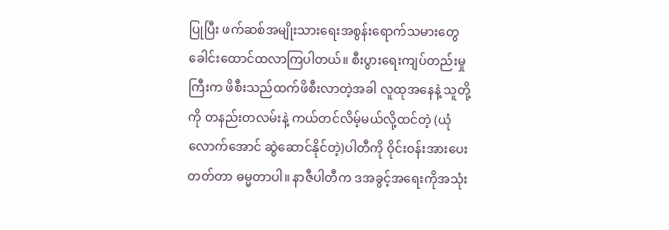ပြုပြီး ဖက်ဆစ်အမျိုးသားရေးအစွန်းရောက်သမားတွေ ခေါင်းထောင်ထလာကြပါတယ်။ စီးပွားရေးကျပ်တည်းမှုကြီးက ဖိစီးသည်ထက်ဖိစီးလာတဲ့အခါ လူထုအနေနဲ့ သူတို့ကို တနည်းတလမ်းနဲ့ ကယ်တင်လိမ့်မယ်လို့ထင်တဲ့ (ယုံလောက်အောင် ဆွဲဆောင်နိုင်တဲ့)ပါတီကို ဝိုင်းဝန်းအားပေးတတ်တာ ဓမ္မတာပါ။ နာဇီပါတီက ဒအခွင့်အရေးကိုအသုံး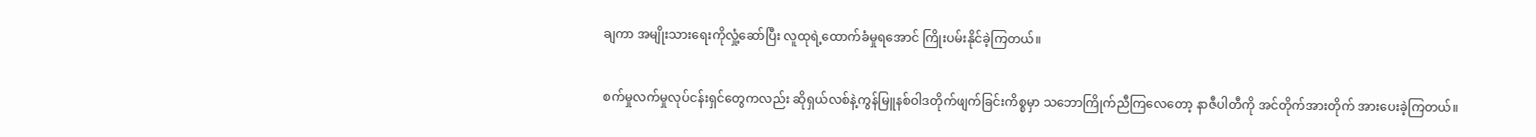ချကာ အမျိုးသားရေးကိုလှုံ့ဆော်ပြီး လူထုရဲ့ထောက်ခံမှုရအောင် ကြိုးပမ်းနိုင်ခဲ့ကြတယ်။

စက်မှုလက်မှုလုပ်ငန်းရှင်တွေကလည်း ဆိုရှယ်လစ်နဲ့ကွန်မြူနစ်ဝါဒတိုက်ဖျက်ခြင်းကိစ္စမှာ သဘောကြိုက်ညီကြလေတော့ နာဇီပါတီကို အင်တိုက်အားတိုက် အားပေးခဲ့ကြတယ်။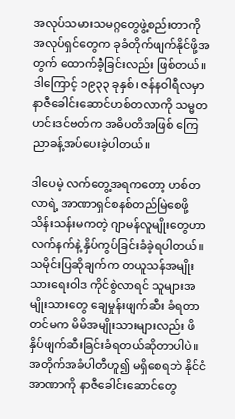အလုပ်သမားသမဂ္ဂတွေဖွဲ့စည်းတာကို အလုပ်ရှင်တွေက ခုခံတိုက်ဖျက်နိုင်ဖို့အတွက် ထောက်ခံဲ့ခြင်းလည်း ဖြစ်တယ်။ ဒါကြောင့် ၁၉၃၃ ခုနှစ်၊ ဇန်နဝါရီလမှာ နာဇီခေါင်းဆောင်ဟစ်တလာကို သမ္မတဟင်းဒင်ဗတ်က အဓိပတိအဖြစ် ကြေညာခန့်အပ်ပေးခဲ့ပါတယ်။

ဒါပေမဲ့ လက်တွေ့အရကတော့ ဟစ်တလာရဲ့ အာဏာရှင်စနစ်တည်မြဲစေဖို့ သိန်းသန်းမကတဲ့ ဂျာမန်လူမျိုးတွေဟာ လက်နက်နဲ့ နှိပ်ကွပ်ခြင်းခံခဲ့ရပါတယ်။ သမိုင်းပြဆိုချက်က တယူသန်အမျိုးသားရေးဝါဒ ကိုင်စွဲလာရင် သူများအမျိုးသားတွေ ချေမှုန်းဖျက်ဆီး ခံရတာတင်မက မိမိအမျိုးသားများလည်း ဖိနှိပ်ဖျက်ဆီးခြင်းခံရတယ်ဆိုတာပါပဲ။ အတိုက်အခံပါတီဟူ၍ မရှိစေရဘဲ နိုင်ငံအာဏာကို နာဇီခေါင်းဆောင်တွေ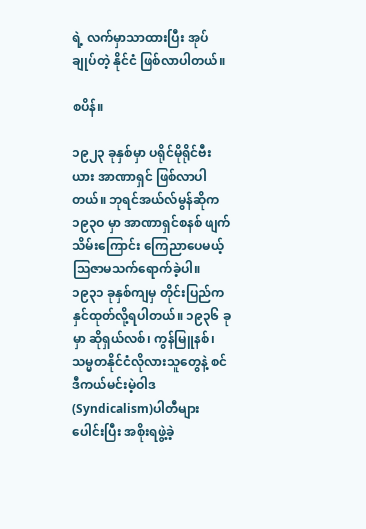ရဲ့ လက်မှာသာထားပြီး အုပ်ချုပ်တဲ့ နိုင်ငံ ဖြစ်လာပါတယ်။

စပိန်။

၁၉၂၃ ခုနှစ်မှာ ပရိုင်မိုရိုင်ဗီးယား အာဏာရှင် ဖြစ်လာပါတယ်။ ဘုရင်အယ်လ်မွန်ဆိုက ၁၉၃ဝ မှာ အာဏာရှင်စနစ် ဖျက်သိမ်းကြောင်း ကြေညာပေမယ့် သြဇာမသက်ရောက်ခဲ့ပါ။ ၁၉၃၁ ခုနှစ်ကျမှ တိုင်းပြည်က နှင်ထုတ်လို့ရပါတယ်။ ၁၉၃၆ ခုမှာ ဆိုရှယ်လစ်၊ ကွန်မြူနစ်၊ သမ္မတနိုင်ငံလိုလားသူတွေနဲ့ စင်ဒီကယ်မင်းမဲ့ဝါဒ (Syndicalism)ပါတီများပေါင်းပြီး အစိုးရဖွဲ့ခဲ့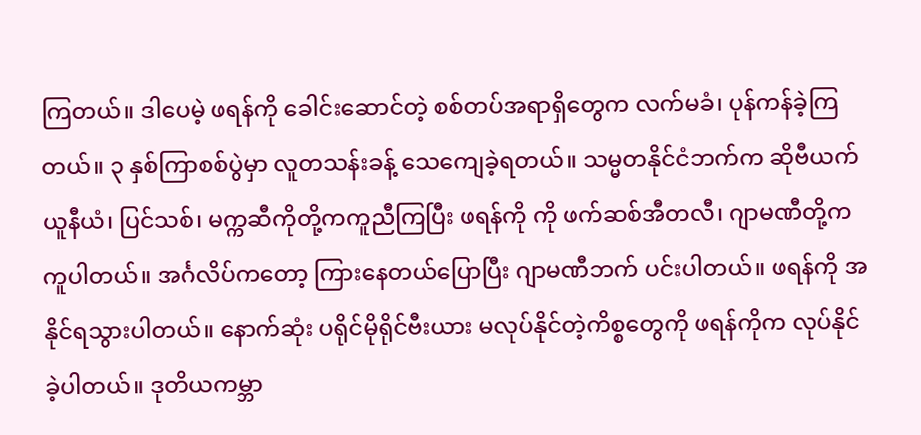ကြတယ်။ ဒါပေမဲ့ ဖရန်ကို ခေါင်းဆောင်တဲ့ စစ်တပ်အရာရှိတွေက လက်မခံ၊ ပုန်ကန်ခဲ့ကြတယ်။ ၃ နှစ်ကြာစစ်ပွဲမှာ လူတသန်းခန့် သေကျေခဲ့ရတယ်။ သမ္မတနိုင်ငံဘက်က ဆိုဗီယက်ယူနီယံ၊ ပြင်သစ်၊ မက္ကဆီကိုတို့ကကူညီကြပြီး ဖရန်ကို ကို ဖက်ဆစ်အီတလီ၊ ဂျာမဏီတို့က ကူပါတယ်။ အင်္ဂလိပ်ကတော့ ကြားနေတယ်ပြောပြီး ဂျာမဏီဘက် ပင်းပါတယ်။ ဖရန်ကို အနိုင်ရသွားပါတယ်။ နောက်ဆုံး ပရိုင်မိုရိုင်ဗီးယား မလုပ်နိုင်တဲ့ကိစ္စတွေကို ဖရန်ကိုက လုပ်နိုင်ခဲ့ပါတယ်။ ဒုတိယကမ္ဘာ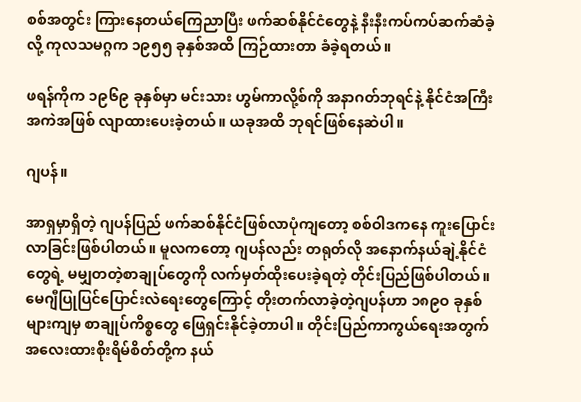စစ်အတွင်း ကြားနေတယ်ကြေညာပြီး ဖက်ဆစ်နိုင်ငံတွေနဲ့ နီးနီးကပ်ကပ်ဆက်ဆံခဲ့လို့ ကုလသမဂ္ဂက ၁၉၅၅ ခုနှစ်အထိ ကြဉ်ထားတာ ခံခဲ့ရတယ်။

ဖရန်ကိုက ၁၉၆၉ ခုနှစ်မှာ မင်းသား ဟွမ်ကာလို့စ်ကို အနာဂတ်ဘုရင်နဲ့ နိုင်ငံအကြီးအကဲအဖြစ် လျာထားပေးခဲ့တယ်။ ယခုအထိ ဘုရင်ဖြစ်နေဆဲပါ။

ဂျပန်။

အာရှမှာရှိတဲ့ ဂျပန်ပြည် ဖက်ဆစ်နိုင်ငံဖြစ်လာပုံကျတော့ စစ်ဝါဒကနေ ကူးပြောင်းလာခြင်းဖြစ်ပါတယ်။ မူလကတော့ ဂျပန်လည်း တရုတ်လို အနောက်နယ်ချဲ့နိုင်ငံတွေရဲ့ မမျှတတဲ့စာချုပ်တွေကို လက်မှတ်ထိုးပေးခဲ့ရတဲ့ တိုင်းပြည်ဖြစ်ပါတယ်။ မေဂျီပြုပြင်ပြောင်းလဲရေးတွေကြောင့် တိုးတက်လာခဲ့တဲ့ဂျပန်ဟာ ၁၈၉ဝ ခုနှစ်များကျမှ စာချုပ်ကိစ္စတွေ ဖြေရှင်းနိုင်ခဲ့တာပါ။ တိုင်းပြည်ကာကွယ်ရေးအတွက် အလေးထားစိုးရိမ်စိတ်တို့က နယ်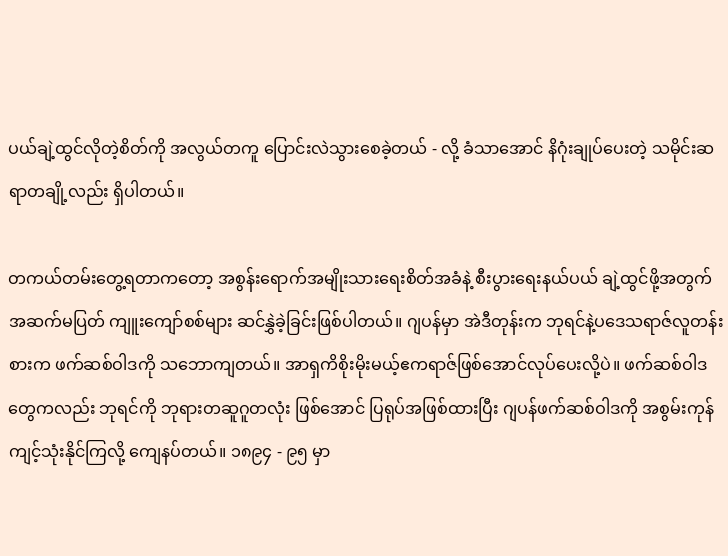ပယ်ချဲ့ထွင်လိုတဲ့စိတ်ကို အလွယ်တကူ ပြောင်းလဲသွားစေခဲ့တယ် - လို့ ခံသာအောင် နိဂုံးချုပ်ပေးတဲ့ သမိုင်းဆရာတချို့လည်း ရှိပါတယ်။

တကယ်တမ်းတွေ့ရတာကတော့ အစွန်းရောက်အမျိုးသားရေးစိတ်အခံနဲ့ စီးပွားရေးနယ်ပယ် ချဲ့ထွင်ဖို့အတွက် အဆက်မပြတ် ကျူးကျော်စစ်များ ဆင်နွှဲခဲ့ခြင်းဖြစ်ပါတယ်။ ဂျပန်မှာ အဲဒီတုန်းက ဘုရင်နဲ့ပဒေသရာဇ်လူတန်းစားက ဖက်ဆစ်ဝါဒကို သဘောကျတယ်။ အာရှကိစိုးမိုးမယ့်ဧကရာဇ်ဖြစ်အောင်လုပ်ပေးလို့ပဲ။ ဖက်ဆစ်ဝါဒတွေကလည်း ဘုရင်ကို ဘုရားတဆူဂူတလုံး ဖြစ်အောင် ပြရုပ်အဖြစ်ထားပြီး ဂျပန်ဖက်ဆစ်ဝါဒကို အစွမ်းကုန်ကျင့်သုံးနိုင်ကြလို့ ကျေနပ်တယ်။ ၁၈၉၄ - ၉၅ မှာ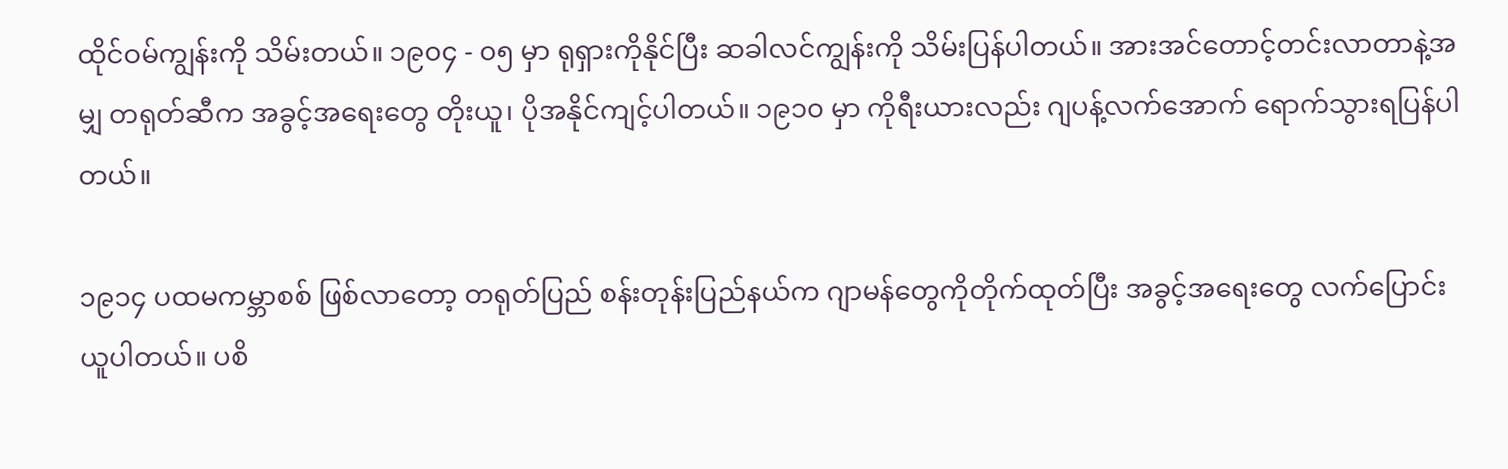ထိုင်ဝမ်ကျွန်းကို သိမ်းတယ်။ ၁၉၀၄ - ၀၅ မှာ ရုရှားကိုနိုင်ပြီး ဆခါလင်ကျွန်းကို သိမ်းပြန်ပါတယ်။ အားအင်တောင့်တင်းလာတာနဲ့အမျှ တရုတ်ဆီက အခွင့်အရေးတွေ တိုးယူ၊ ပိုအနိုင်ကျင့်ပါတယ်။ ၁၉၁၀ မှာ ကိုရီးယားလည်း ဂျပန့်လက်အောက် ရောက်သွားရပြန်ပါတယ်။

၁၉၁၄ ပထမကမ္ဘာစစ် ဖြစ်လာတော့ တရုတ်ပြည် စန်းတုန်းပြည်နယ်က ဂျာမန်တွေကိုတိုက်ထုတ်ပြီး အခွင့်အရေးတွေ လက်ပြောင်း ယူပါတယ်။ ပစိ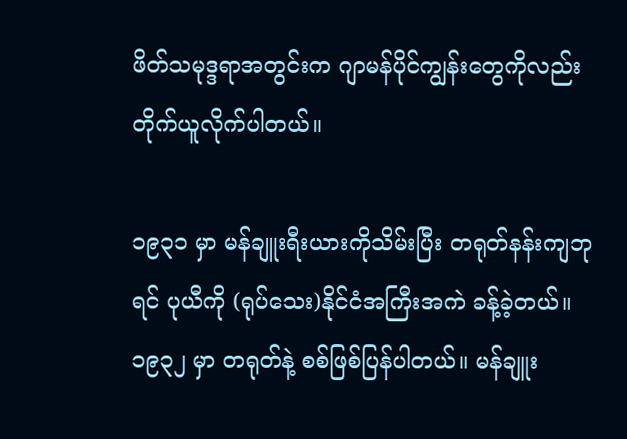ဖိတ်သမုဒ္ဒရာအတွင်းက ဂျာမန်ပိုင်ကျွန်းတွေကိုလည်း တိုက်ယူလိုက်ပါတယ်။

၁၉၃၁ မှာ မန်ချူးရီးယားကိုသိမ်းပြီး တရုတ်နန်းကျဘုရင် ပုယီကို (ရုပ်သေး)နိုင်ငံအကြီးအကဲ ခန့်ခဲ့တယ်။ ၁၉၃၂ မှာ တရုတ်နဲ့ စစ်ဖြစ်ပြန်ပါတယ်။ မန်ချူး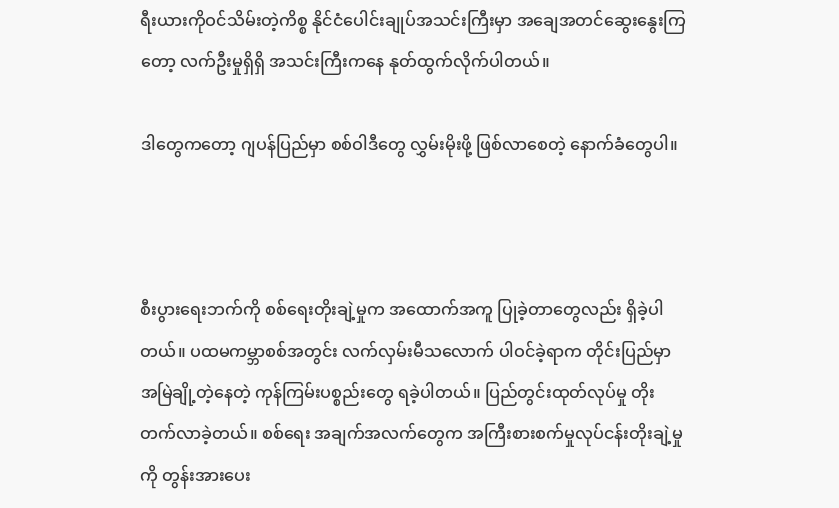ရီးယားကိုဝင်သိမ်းတဲ့ကိစ္စ နိုင်ငံပေါင်းချုပ်အသင်းကြီးမှာ အချေအတင်ဆွေးနွေးကြတော့ လက်ဦးမှုရှိရှိ အသင်းကြီးကနေ နုတ်ထွက်လိုက်ပါတယ်။

ဒါတွေကတော့ ဂျပန်ပြည်မှာ စစ်ဝါဒီတွေ လွှမ်းမိုးဖို့ ဖြစ်လာစေတဲ့ နောက်ခံတွေပါ။



စီးပွားရေးဘက်ကို စစ်ရေးတိုးချဲ့မှုက အထောက်အကူ ပြုခဲ့တာတွေလည်း ရှိခဲ့ပါတယ်။ ပထမကမ္ဘာစစ်အတွင်း လက်လှမ်းမီသလောက် ပါဝင်ခဲ့ရာက တိုင်းပြည်မှာ အမြဲချို့တဲ့နေတဲ့ ကုန်ကြမ်းပစ္စည်းတွေ ရခဲ့ပါတယ်။ ပြည်တွင်းထုတ်လုပ်မှု တိုးတက်လာခဲ့တယ်။ စစ်ရေး အချက်အလက်တွေက အကြီးစားစက်မှုလုပ်ငန်းတိုးချဲ့မှုကို တွန်းအားပေး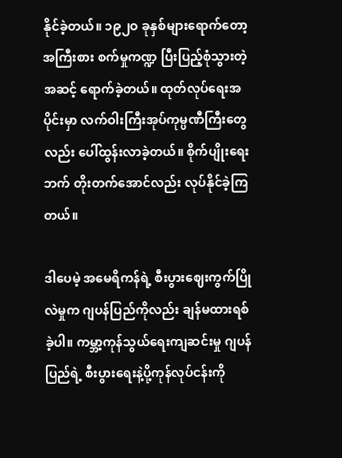နိုင်ခဲ့တယ်။ ၁၉၂ဝ ခုနှစ်များရောက်တော့ အကြီးစား စက်မှုကဏ္ဍ ပြီးပြည့်စုံသွားတဲ့အဆင့် ရောက်ခဲ့တယ်။ ထုတ်လုပ်ရေးအပိုင်းမှာ လက်ဝါးကြီးအုပ်ကုမ္ပဏီကြီးတွေလည်း ပေါ်ထွန်းလာခဲ့တယ်။ စိုက်ပျိုးရေးဘက် တိုးတက်အောင်လည်း လုပ်နိုင်ခဲ့ကြတယ်။

ဒါပေမဲ့ အမေရိကန်ရဲ့ စီးပွားဈေးကွက်ပြိုလဲမှုက ဂျပန်ပြည်ကိုလည်း ချန်မထားရစ်ခဲ့ပါ။ ကမ္ဘာ့ကုန်သွယ်ရေးကျဆင်းမှု ဂျပန်ပြည်ရဲ့ စီးပွားရေးနဲ့ပို့ကုန်လုပ်ငန်းကို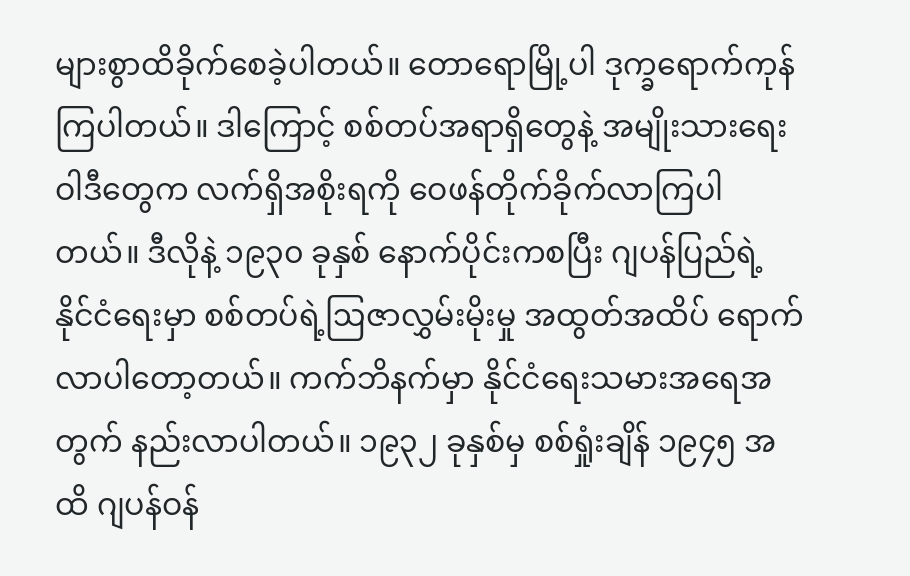များစွာထိခိုက်စေခဲ့ပါတယ်။ တောရောမြို့ပါ ဒုက္ခရောက်ကုန်ကြပါတယ်။ ဒါကြောင့် စစ်တပ်အရာရှိတွေနဲ့ အမျိုးသားရေးဝါဒီတွေက လက်ရှိအစိုးရကို ဝေဖန်တိုက်ခိုက်လာကြပါတယ်။ ဒီလိုနဲ့ ၁၉၃၀ ခုနှစ် နောက်ပိုင်းကစပြီး ဂျပန်ပြည်ရဲ့ နိုင်ငံရေးမှာ စစ်တပ်ရဲ့ဩဇာလွှမ်းမိုးမှု အထွတ်အထိပ် ရောက်လာပါတော့တယ်။ ကက်ဘိနက်မှာ နိုင်ငံရေးသမားအရေအတွက် နည်းလာပါတယ်။ ၁၉၃၂ ခုနှစ်မှ စစ်ရှုံးချိန် ၁၉၄၅ အထိ ဂျပန်ဝန်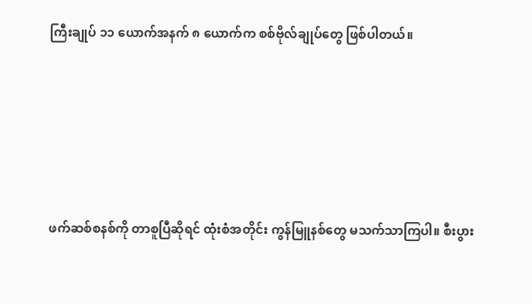ကြီးချုပ် ၁၁ ယောက်အနက် ၈ ယောက်က စစ်ဗိုလ်ချုပ်တွေ ဖြစ်ပါတယ်။





ဖက်ဆစ်စနစ်ကို တာစူပြီဆိုရင် ထုံးစံအတိုင်း ကွန်မြူနစ်တွေ မသက်သာကြပါ။ စီးပွား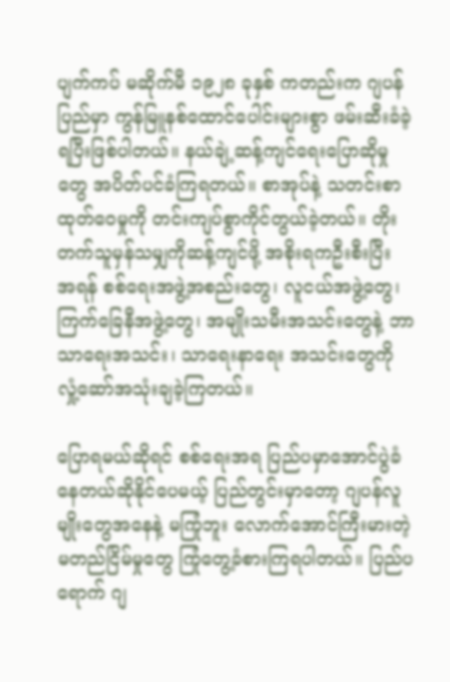ပျက်ကပ် မဆိုက်မီ ၁၉၂၈ ခုနှစ် ကတည်းက ဂျပန်ပြည်မှာ ကွန်မြူနစ်ထောင်ပေါင်းများစွာ ဖမ်းဆီးခံခဲ့ရပြီးဖြစ်ပါတယ်။ နယ်ချဲ့ဆန့်ကျင်ရေးပြောဆိုမှုတွေ အပိတ်ပင်ခံကြရတယ်။ စာအုပ်နဲ့ သတင်းစာထုတ်ဝေမှုကို တင်းကျပ်စွာကိုင်တွယ်ခဲ့တယ်။ တိုးတက်သူမှန်သမျှကိုဆန့်ကျင်ဖို့ အစိုးရကဦးစီးပြီး အရန် စစ်ရေးအဖွဲ့အစည်းတွေ၊ လူငယ်အဖွဲ့တွေ၊ ကြက်ခြေနီအဖွဲ့တွေ၊ အမျိုးသမီးအသင်းတွေနဲ့ ဘာသာရေးအသင်း၊ သာရေးနာရေး အသင်းတွေကို လှုံ့ဆော်အသုံးချခဲ့ကြတယ်။

ပြောရမယ်ဆိုရင် စစ်ရေးအရ ပြည်ပမှာအောင်ပွဲခံနေတယ်ဆိုနိုင်ပေမယ့် ပြည်တွင်းမှာတော့ ဂျပန်လူမျိုးတွေအနေနဲ့ မကြုံဘူး လောက်အောင်ကြီးမားတဲ့ မတည်ငြိမ်မှုတွေ ကြုံတွေ့ခံစားကြရပါတယ်။ ပြည်ပရောက် ဂျ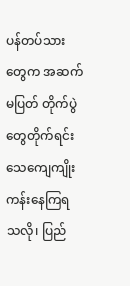ပန်တပ်သားတွေက အဆက်မပြတ် တိုက်ပွဲတွေတိုက်ရင်း သေကျေကျိုးကန်းနေကြရသလို၊ ပြည်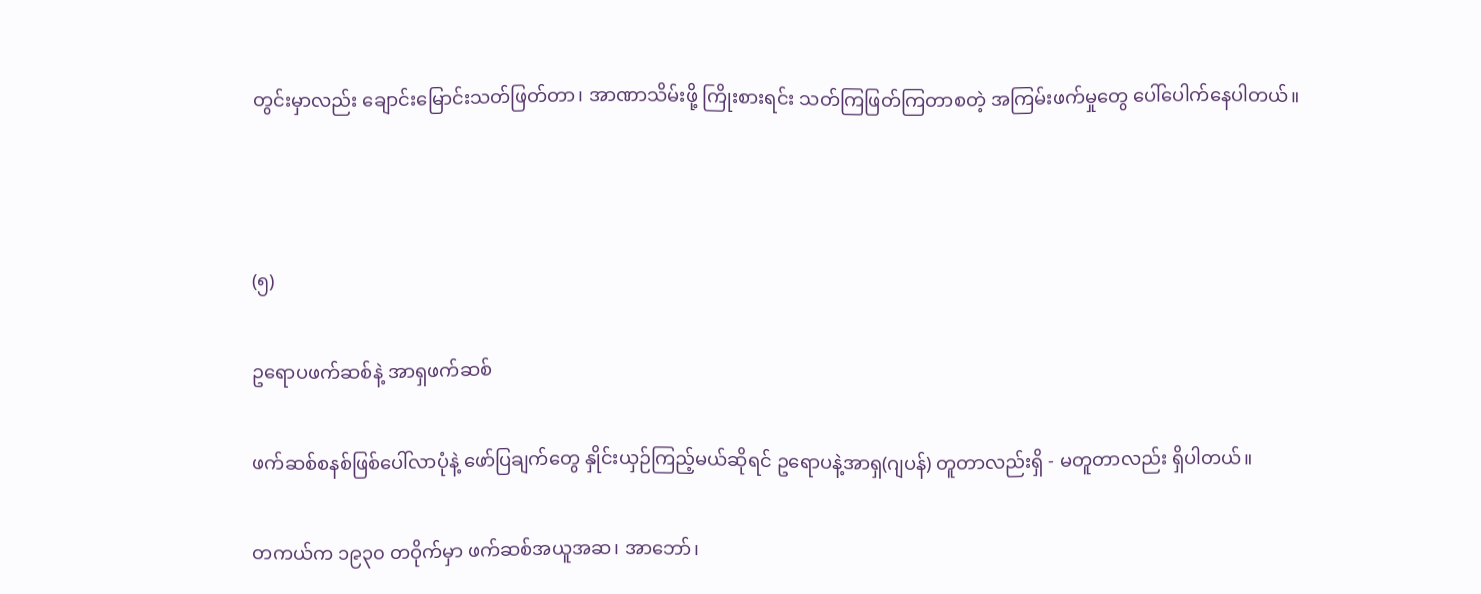တွင်းမှာလည်း ချောင်းမြောင်းသတ်ဖြတ်တာ၊ အာဏာသိမ်းဖို့ ကြိုးစားရင်း သတ်ကြဖြတ်ကြတာစတဲ့ အကြမ်းဖက်မှုတွေ ပေါ်ပေါက်နေပါတယ်။



(၅)

ဥရောပဖက်ဆစ်နဲ့ အာရှဖက်ဆစ်

ဖက်ဆစ်စနစ်ဖြစ်ပေါ်လာပုံနဲ့ ဖော်ပြချက်တွေ နှိုင်းယှဉ်ကြည့်မယ်ဆိုရင် ဥရောပနဲ့အာရှ(ဂျပန်) တူတာလည်းရှိ - မတူတာလည်း ရှိပါတယ်။

တကယ်က ၁၉၃၀ တဝိုက်မှာ ဖက်ဆစ်အယူအဆ၊ အာဘော်၊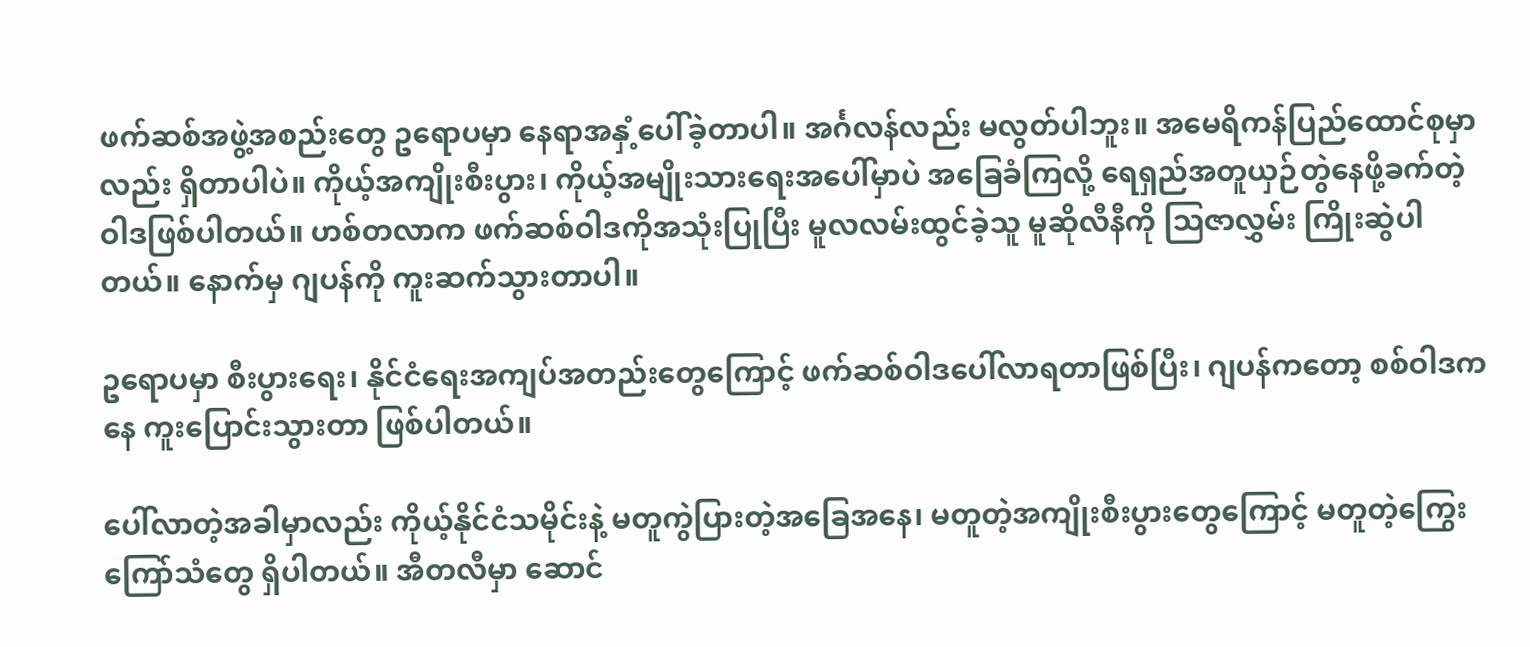ဖက်ဆစ်အဖွဲ့အစည်းတွေ ဥရောပမှာ နေရာအနှံ့ပေါ်ခဲ့တာပါ။ အင်္ဂလန်လည်း မလွတ်ပါဘူး။ အမေရိကန်ပြည်ထောင်စုမှာလည်း ရှိတာပါပဲ။ ကိုယ့်အကျိုးစီးပွား၊ ကိုယ့်အမျိုးသားရေးအပေါ်မှာပဲ အခြေခံကြလို့ ရေရှည်အတူယှဉ်တွဲနေဖို့ခက်တဲ့ ဝါဒဖြစ်ပါတယ်။ ဟစ်တလာက ဖက်ဆစ်ဝါဒကိုအသုံးပြုပြီး မူလလမ်းထွင်ခဲ့သူ မူဆိုလီနီကို သြဇာလွှမ်း ကြိုးဆွဲပါတယ်။ နောက်မှ ဂျပန်ကို ကူးဆက်သွားတာပါ။

ဥရောပမှာ စီးပွားရေး၊ နိုင်ငံရေးအကျပ်အတည်းတွေကြောင့် ဖက်ဆစ်ဝါဒပေါ်လာရတာဖြစ်ပြီး၊ ဂျပန်ကတော့ စစ်ဝါဒကနေ ကူးပြောင်းသွားတာ ဖြစ်ပါတယ်။

ပေါ်လာတဲ့အခါမှာလည်း ကိုယ့်နိုင်ငံသမိုင်းနဲ့ မတူကွဲပြားတဲ့အခြေအနေ၊ မတူတဲ့အကျိုးစီးပွားတွေကြောင့် မတူတဲ့ကြွေးကြော်သံတွေ ရှိပါတယ်။ အီတလီမှာ ဆောင်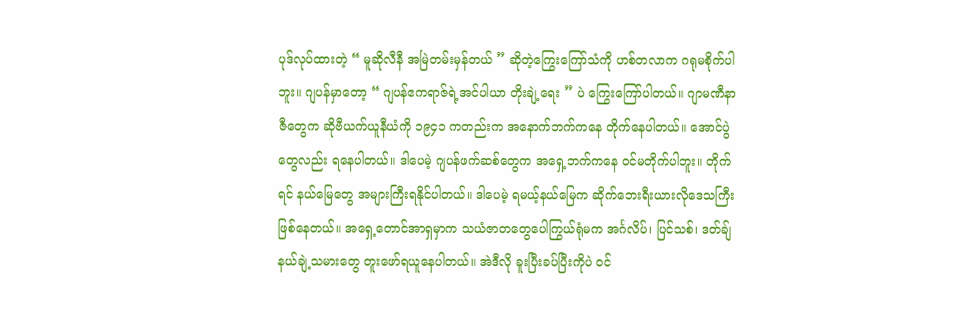ပုဒ်လုပ်ထားတဲ့ “ မူဆိုလီနီ အမြဲတမ်းမှန်တယ် ” ဆိုတဲ့ကြွေးကြော်သံကို ဟစ်တလာက ဂရုမစိုက်ပါဘူး။ ဂျပန်မှာတော့ “ ဂျပန်ဧကရာဇ်ရဲ့အင်ပါယာ တိုးချဲ့ရေး ” ပဲ ကြွေးကြော်ပါတယ်။ ဂျာမဏီနာဇီတွေက ဆိုဗီယက်ယူနီယံကို ၁၉၄၁ ကတည်းက အနောက်ဘက်ကနေ တိုက်နေပါတယ်။ အောင်ပွဲတွေလည်း ရနေပါတယ်။ ဒါပေမဲ့ ဂျပန်ဖက်ဆစ်တွေက အရှေ့ဘက်ကနေ ဝင်မတိုက်ပါဘူး။ တိုက်ရင် နယ်မြေတွေ အများကြီးရနိုင်ပါတယ်။ ဒါပေမဲ့ ရမယ့်နယ်မြေက ဆိုက်ဘေးရီးယားလိုဒေသကြီး ဖြစ်နေတယ်။ အရှေ့တောင်အာရှမှာက သယံဇာတတွေပေါကြွယ်ရုံမက အင်္ဂလိပ်၊ ပြင်သစ်၊ ဒတ်ချ်နယ်ချဲ့သမားတွေ တူးဖော်ရယူနေပါတယ်။ အဲဒီလို ခူးပြီးခပ်ပြီးကိုပဲ ဝင်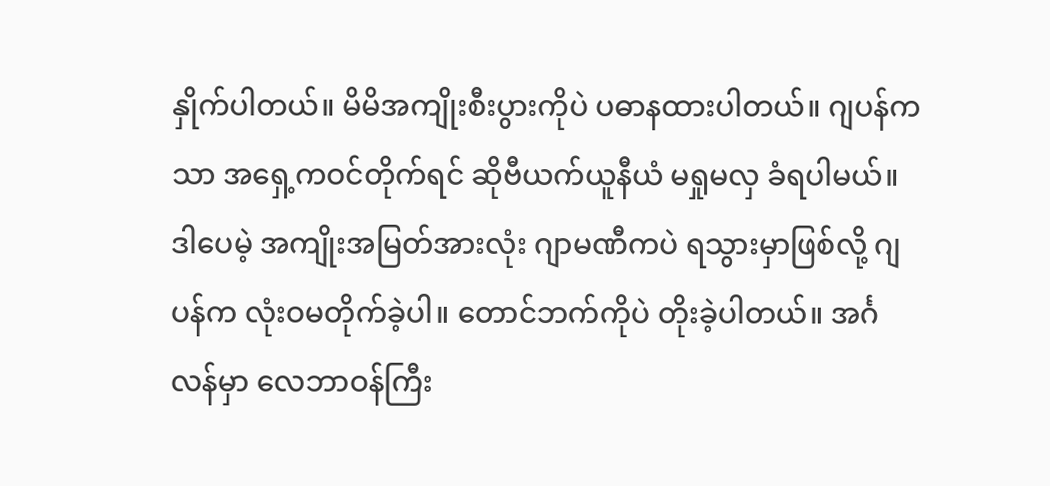နှိုက်ပါတယ်။ မိမိအကျိုးစီးပွားကိုပဲ ပဓာနထားပါတယ်။ ဂျပန်ကသာ အရှေ့ကဝင်တိုက်ရင် ဆိုဗီယက်ယူနီယံ မရှုမလှ ခံရပါမယ်။ ဒါပေမဲ့ အကျိုးအမြတ်အားလုံး ဂျာမဏီကပဲ ရသွားမှာဖြစ်လို့ ဂျပန်က လုံးဝမတိုက်ခဲ့ပါ။ တောင်ဘက်ကိုပဲ တိုးခဲ့ပါတယ်။ အင်္ဂလန်မှာ လေဘာဝန်ကြီး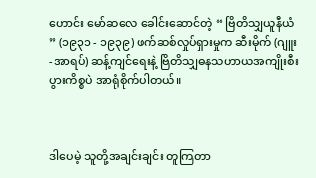ဟောင်း မော်ဆလေ ခေါင်းဆောင်တဲ့ “ ဗြိတိသျှယူနီယံ ” (၁၉၃၁ - ၁၉၃၉) ဖက်ဆစ်လှုပ်ရှားမှုက ဆီးမိုက် (ဂျူး -အာရပ်) ဆန့်ကျင်ရေးနဲ့ ဗြိတိသျှဓနသဟာယအကျိုးစီးပွားကိစ္စပဲ အာရုံစိုက်ပါတယ်။



ဒါပေမဲ့ သူတို့အချင်းချင်း တူကြတာ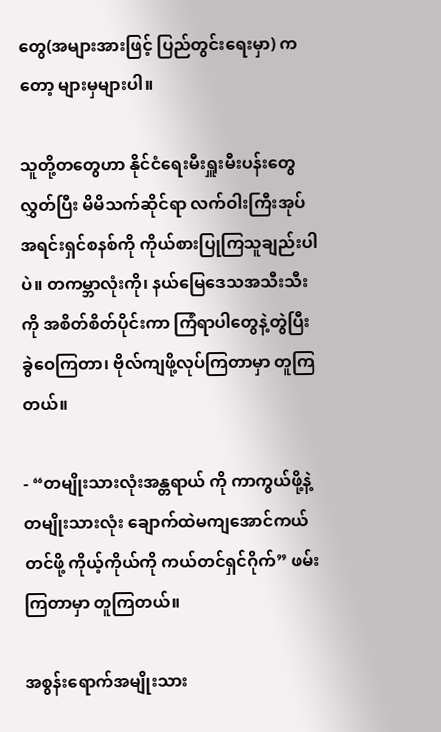တွေ(အများအားဖြင့် ပြည်တွင်းရေးမှာ) ကတော့ များမှများပါ။

သူတို့တတွေဟာ နိုင်ငံရေးမီးရှူးမီးပန်းတွေလွှတ်ပြီး မိမိသက်ဆိုင်ရာ လက်ဝါးကြီးအုပ်အရင်းရှင်စနစ်ကို ကိုယ်စားပြုကြသူချည်းပါပဲ။ တကမ္ဘာလုံးကို၊ နယ်မြေဒေသအသီးသီးကို အစိတ်စိတ်ပိုင်းကာ ကြံရာပါတွေနဲ့တွဲပြီး ခွဲဝေကြတာ၊ ဗိုလ်ကျဖို့လုပ်ကြတာမှာ တူကြတယ်။

- “တမျိုးသားလုံးအန္တရာယ် ကို ကာကွယ်ဖို့နဲ့ တမျိုးသားလုံး ချောက်ထဲမကျအောင်ကယ်တင်ဖို့ ကိုယ့်ကိုယ်ကို ကယ်တင်ရှင်ဂိုက်” ဖမ်းကြတာမှာ တူကြတယ်။

အစွန်းရောက်အမျိုးသား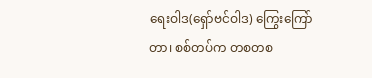ရေးဝါဒ(ရှော်ဗင်ဝါဒ) ကြွေးကြော်တာ၊ စစ်တပ်က တစတစ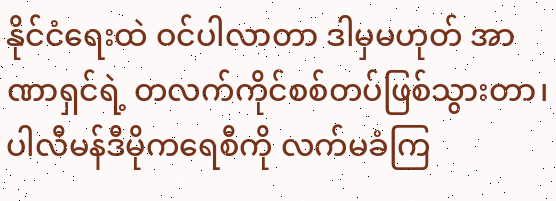နိုင်ငံရေးထဲ ဝင်ပါလာတာ ဒါမှမဟုတ် အာဏာရှင်ရဲ့ တလက်ကိုင်စစ်တပ်ဖြစ်သွားတာ၊ ပါလီမန်ဒီမိုကရေစီကို လက်မခံကြ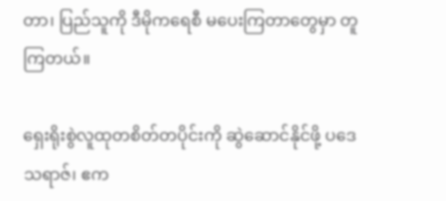တာ၊ ပြည်သူကို ဒီမိုကရေစီ မပေးကြတာတွေမှာ တူကြတယ်။

ရှေးရိုးစွဲလူထုတစိတ်တပိုင်းကို ဆွဲဆောင်နိုင်ဖို့ ပဒေသရာဇ်၊ ဧက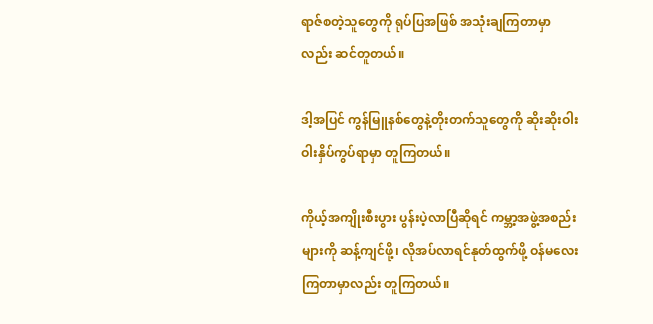ရာဇ်စတဲ့သူတွေကို ရုပ်ပြအဖြစ် အသုံးချကြတာမှာလည်း ဆင်တူတယ်။

ဒါ့အပြင် ကွန်မြူနစ်တွေနဲ့တိုးတက်သူတွေကို ဆိုးဆိုးဝါးဝါးနှိပ်ကွပ်ရာမှာ တူကြတယ်။

ကိုယ့်အကျိုးစီးပွား ပွန်းပဲ့လာပြီဆိုရင် ကမ္ဘာ့အဖွဲ့အစည်းများကို ဆန့်ကျင်ဖို့၊ လိုအပ်လာရင်နုတ်ထွက်ဖို့ ဝန်မလေးကြတာမှာလည်း တူကြတယ်။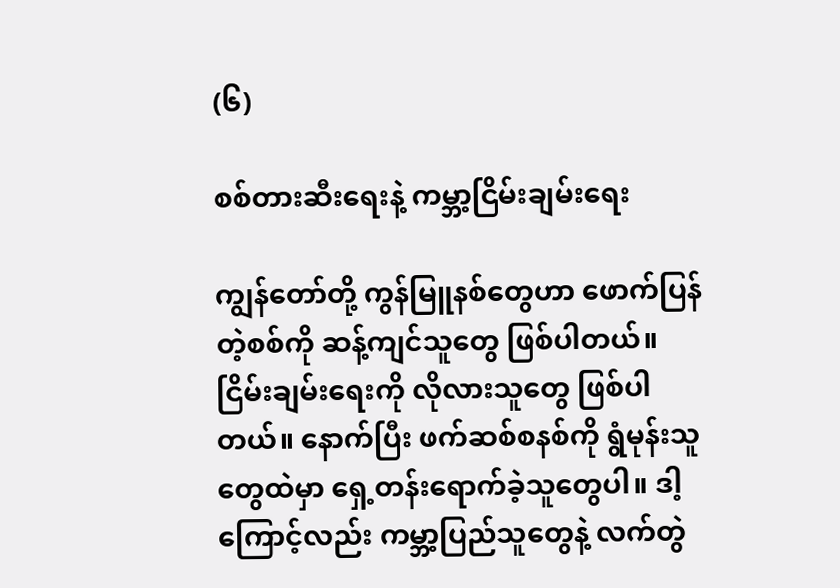(၆)

စစ်တားဆီးရေးနဲ့ ကမ္ဘာ့ငြိမ်းချမ်းရေး

ကျွန်တော်တို့ ကွန်မြူနစ်တွေဟာ ဖောက်ပြန်တဲ့စစ်ကို ဆန့်ကျင်သူတွေ ဖြစ်ပါတယ်။ ငြိမ်းချမ်းရေးကို လိုလားသူတွေ ဖြစ်ပါတယ်။ နောက်ပြီး ဖက်ဆစ်စနစ်ကို ရွံမုန်းသူတွေထဲမှာ ရှေ့တန်းရောက်ခဲ့သူတွေပါ။ ဒါ့ကြောင့်လည်း ကမ္ဘာ့ပြည်သူတွေနဲ့ လက်တွဲ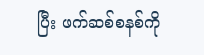ပြီး ဖက်ဆစ်စနစ်ကို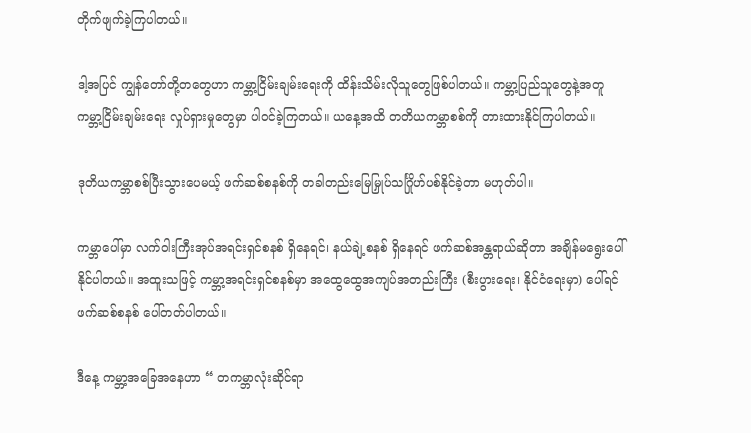တိုက်ဖျက်ခဲ့ကြပါတယ်။

ဒါ့အပြင် ကျွန်တော်တို့တတွေဟာ ကမ္ဘာ့ငြိမ်းချမ်းရေးကို ထိန်းသိမ်းလိုသူတွေဖြစ်ပါတယ်။ ကမ္ဘာ့ပြည်သူတွေနဲ့အတူ ကမ္ဘာ့ငြိမ်းချမ်းရေး လှုပ်ရှားမှုတွေမှာ ပါဝင်ခဲ့ကြတယ်။ ယနေ့အထိ တတိယကမ္ဘာစစ်ကို တားထားနိုင်ကြပါတယ်။

ဒုတိယကမ္ဘာစစ်ပြီးသွားပေမယ့် ဖက်ဆစ်စနစ်ကို တခါတည်းမြေမြှုပ်သင်္ဂြိုဟ်ပစ်နိုင်ခဲ့တာ မဟုတ်ပါ။

ကမ္ဘာပေါ်မှာ လက်ဝါးကြီးအုပ်အရင်းရှင်စနစ် ရှိနေရင်၊ နယ်ချဲ့စနစ် ရှိနေရင် ဖက်ဆစ်အန္တရာယ်ဆိုတာ အချိန်မရွေးပေါ်နိုင်ပါတယ်။ အထူးသဖြင့် ကမ္ဘာ့အရင်းရှင်စနစ်မှာ အထွေထွေအကျပ်အတည်းကြီး (စီးပွားရေး၊ နိုင်ငံရေးမှာ) ပေါ်ရင် ဖက်ဆစ်စနစ် ပေါ်တတ်ပါတယ်။

ဒီနေ့ ကမ္ဘာ့အခြေအနေဟာ “ တကမ္ဘာလုံးဆိုင်ရာ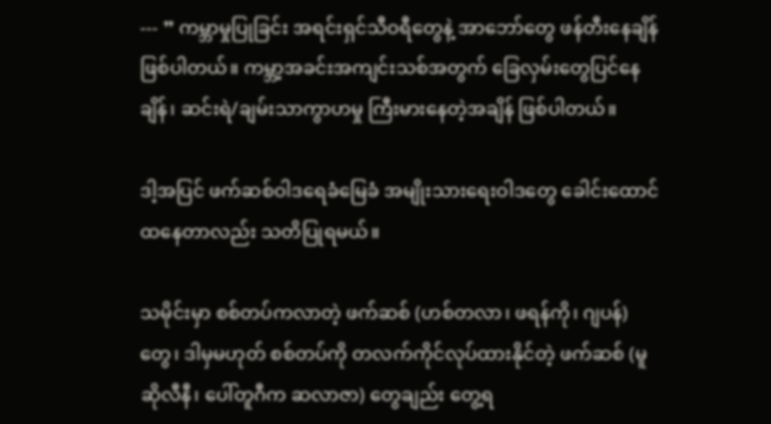--- ” ကမ္ဘာမှုပြုခြင်း အရင်းရှင်သီဝရီတွေနဲ့ အာဘော်တွေ ဖန်တီးနေချိန် ဖြစ်ပါတယ်။ ကမ္ဘာ့အခင်းအကျင်းသစ်အတွက် ခြေလှမ်းတွေပြင်နေချိန်၊ ဆင်းရဲ/ချမ်းသာကွာဟမှု ကြီးမားနေတဲ့အချိန် ဖြစ်ပါတယ်။

ဒါ့အပြင် ဖက်ဆစ်ဝါဒရေခံမြေခံ အမျိုးသားရေးဝါဒတွေ ခေါင်းထောင်ထနေတာလည်း သတိပြုရမယ်။

သမိုင်းမှာ စစ်တပ်ကလာတဲ့ ဖက်ဆစ် (ဟစ်တလာ၊ ဖရန်ကို၊ ဂျပန်) တွေ၊ ဒါမှမဟုတ် စစ်တပ်ကို တလက်ကိုင်လုပ်ထားနိုင်တဲ့ ဖက်ဆစ် (မူဆိုလီနီ၊ ပေါ်တူဂီက ဆလာဇာ) တွေချည်း တွေ့ရ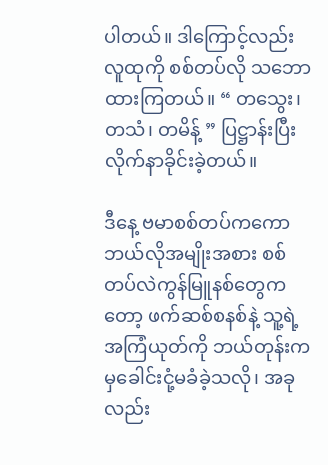ပါတယ်။ ဒါကြောင့်လည်း လူထုကို စစ်တပ်လို သဘောထားကြတယ်။ “ တသွေး၊ တသံ၊ တမိန့် ” ပြဋ္ဌာန်းပြီး လိုက်နာခိုင်းခဲ့တယ်။

ဒီနေ့ ဗမာစစ်တပ်ကကော ဘယ်လိုအမျိုးအစား စစ်တပ်လဲကွန်မြူနစ်တွေကတော့ ဖက်ဆစ်စနစ်နဲ့ သူ့ရဲ့ အကြံယုတ်ကို ဘယ်တုန်းကမှခေါင်းငုံ့မခံခဲ့သလို၊ အခုလည်း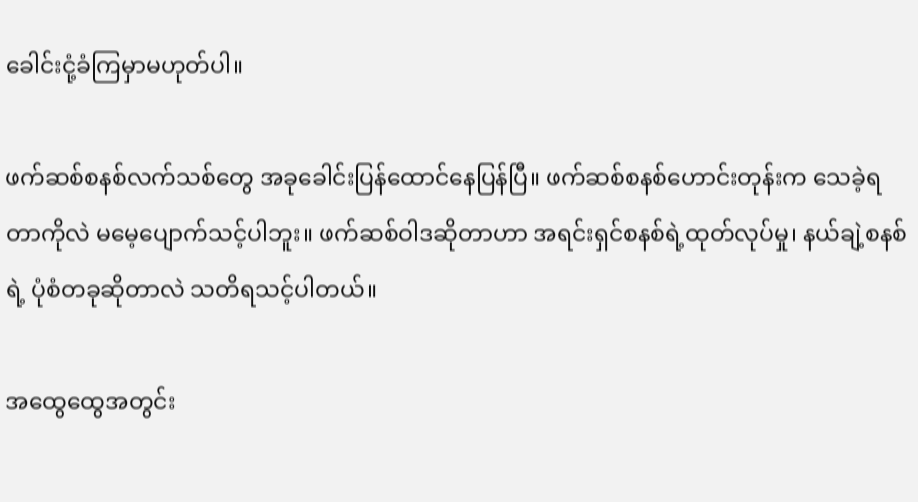ခေါင်းငုံ့ခံကြမှာမဟုတ်ပါ။

ဖက်ဆစ်စနစ်လက်သစ်တွေ အခုခေါင်းပြန်ထောင်နေပြန်ပြီ။ ဖက်ဆစ်စနစ်ဟောင်းတုန်းက သေခဲ့ရတာကိုလဲ မမေ့ပျောက်သင့်ပါဘူး။ ဖက်ဆစ်ဝါဒဆိုတာဟာ အရင်းရှင်စနစ်ရဲ့ထုတ်လုပ်မှု၊ နယ်ချဲ့စနစ်ရဲ့ ပုံစံတခုဆိုတာလဲ သတိရသင့်ပါတယ်။

အထွေထွေအတွင်း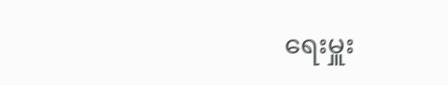ရေးမှူး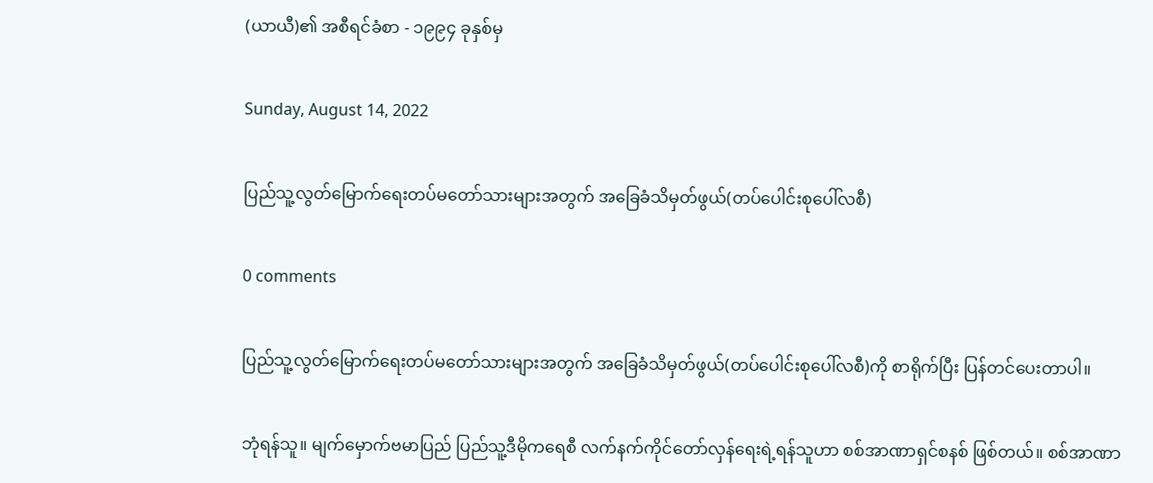(ယာယီ)၏ အစီရင်ခံစာ - ၁၉၉၄ ခုနှစ်မှ

Sunday, August 14, 2022

ပြည်သူ့လွတ်မြောက်ရေးတပ်မတော်သားများအတွက် အခြေခံသိမှတ်ဖွယ်(တပ်ပေါင်းစုပေါ်လစီ)

0 comments

ပြည်သူ့လွတ်မြောက်ရေးတပ်မတော်သားများအတွက် အခြေခံသိမှတ်ဖွယ်(တပ်ပေါင်းစုပေါ်လစီ)ကို စာရိုက်ပြီး ပြန်တင်ပေးတာပါ။

ဘုံရန်သူ။ မျက်မှောက်ဗမာပြည် ပြည်သူ့ဒီမိုကရေစီ လက်နက်ကိုင်တော်လှန်ရေးရဲ့ရန်သူဟာ စစ်အာဏာရှင်စနစ် ဖြစ်တယ်။ စစ်အာဏာ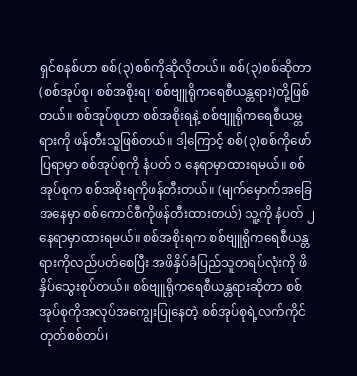ရှင်စနစ်ဟာ စစ်(၃)စစ်ကိုဆိုလိုတယ်။ စစ်(၃)စစ်ဆိုတာ (စစ်အုပ်စု၊ စစ်အစိုးရ၊ စစ်ဗျူရိုကရေစီယန္တရား)တို့ဖြစ်တယ်။ စစ်အုပ်စုဟာ စစ်အစိုးရနဲ့ စစ်ဗျူရိုကရေစီယမ္တရားကို ဖန်တီးသူဖြစ်တယ်။ ဒါ့ကြောင့် စစ်(၃)စစ်ကိုဖော်ပြရာမှာ စစ်အုပ်စုကို နံပတ် ၁ နေရာမှာထားရမယ်။ စစ်အုပ်စုက စစ်အစိုးရကိုဖန်တီးတယ်။ (မျက်မှောက်အခြေအနေမှာ စစ်ကောင်စီကိုဖန်တီးထားတယ်) သူ့ကို နံပတ် ၂ နေရာမှာထားရမယ်။ စစ်အစိုးရက စစ်ဗျူရိုကရေစီယန္တရားကိုလည်ပတ်စေပြီး အဖိနှိပ်ခံပြည်သူတရပ်လုံးကို ဖိနှိပ်သွေးစုပ်တယ်။ စစ်ဗျူရိုကရေစီယန္တရားဆိုတာ စစ်အုပ်စုကိုအလုပ်အကျွေးပြုနေတဲ့ စစ်အုပ်စုရဲ့လက်ကိုင်တုတ်စစ်တပ်၊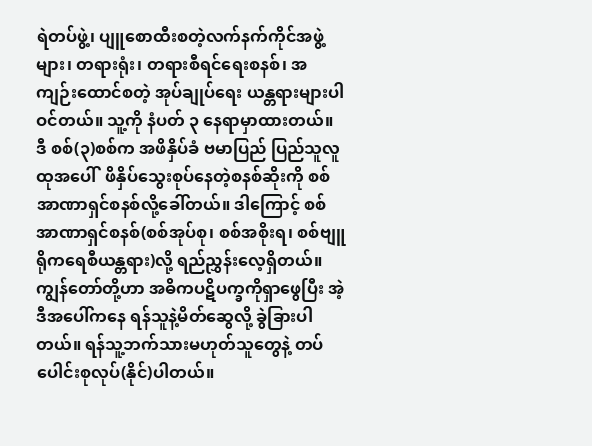ရဲတပ်ဖွဲ့၊ ပျူစောထီးစတဲ့လက်နက်ကိုင်အဖွဲ့များ၊ တရားရုံး၊ တရားစီရင်ရေးစနစ်၊ အကျဉ်းထောင်စတဲ့ အုပ်ချုပ်ရေး ယန္တရားများပါဝင်တယ်။ သူ့ကို နံပတ် ၃ နေရာမှာထားတယ်။ ဒီ စစ်(၃)စစ်က အဖိနှိပ်ခံ ဗမာပြည် ပြည်သူလူထုအပေါ်  ဖိနှိပ်သွေးစုပ်နေတဲ့စနစ်ဆိုးကို စစ်အာဏာရှင်စနစ်လို့ခေါ်တယ်။ ဒါကြောင့် စစ်အာဏာရှင်စနစ်(စစ်အုပ်စု၊ စစ်အစိုးရ၊ စစ်ဗျူရိုကရေစီယန္တရား)လို့ ရည်ညွှန်းလေ့ရှိတယ်။ ကျွန်တော်တို့ဟာ အဓိကပဋိပက္ခကိုရှာဖွေပြီး အဲ့ဒီအပေါ်ကနေ ရန်သူနဲ့မိတ်ဆွေလို့ ခွဲခြားပါတယ်။ ရန်သူ့ဘက်သားမဟုတ်သူတွေနဲ့ တပ်ပေါင်းစုလုပ်(နိုင်)ပါတယ်။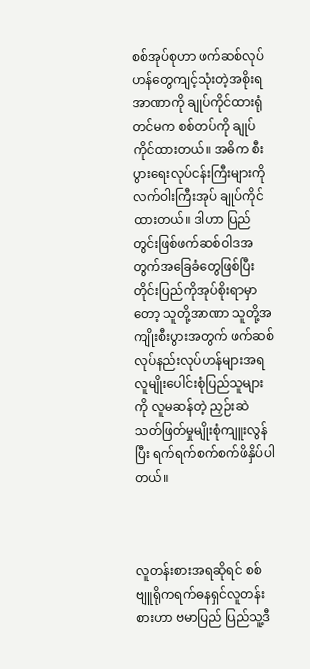စစ်အုပ်စုဟာ ဖက်ဆစ်လုပ်ဟန်တွေကျင့်သုံးတဲ့အစိုးရအာဏာကို ချုပ်ကိုင်ထားရုံတင်မက စစ်တပ်ကို ချုပ်ကိုင်ထားတယ်။ အဓိက စီးပွားရေးလုပ်ငန်းကြီးများကို လက်ဝါးကြီးအုပ် ချုပ်ကိုင်ထားတယ်။ ဒါဟာ ပြည်တွင်းဖြစ်ဖက်ဆစ်ဝါဒအတွက်အခြေခံတွေဖြစ်ပြီး တိုင်းပြည်ကိုအုပ်စိုးရာမှာတော့ သူတို့အာဏာ သူတို့အကျိုးစီးပွားအတွက် ဖက်ဆစ်လုပ်နည်းလုပ်ဟန်များအရ လူမျိုးပေါင်းစုံပြည်သူများကို လူမဆန်တဲ့ ညှဉ်းဆဲသတ်ဖြတ်မှုမျိုးစုံကျူးလွန်ပြီး ရက်ရက်စက်စက်ဖိနှိပ်ပါတယ်။



လူတန်းစားအရဆိုရင် စစ်ဗျူရိုကရက်ဓနရှင်လူတန်းစားဟာ ဗမာပြည် ပြည်သူ့ဒီ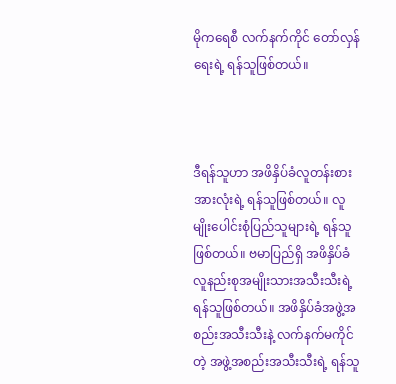မိုကရေစီ လက်နက်ကိုင် တော်လှန်ရေးရဲ့ ရန်သူဖြစ်တယ်။



ဒီရန်သူဟာ အဖိနှိပ်ခံလူတန်းစားအားလုံးရဲ့ ရန်သူဖြစ်တယ်။ လူမျိုးပေါင်းစုံပြည်သူများရဲ့ ရန်သူဖြစ်တယ်။ ဗမာပြည်ရှိ အဖိနှိပ်ခံလူနည်းစုအမျိုးသားအသီးသီးရဲ့ ရန်သူဖြစ်တယ်။ အဖိနှိပ်ခံအဖွဲ့အစည်းအသီးသီးနဲ့ လက်နက်မကိုင်တဲ့ အဖွဲ့အစည်းအသီးသီးရဲ့ ရန်သူ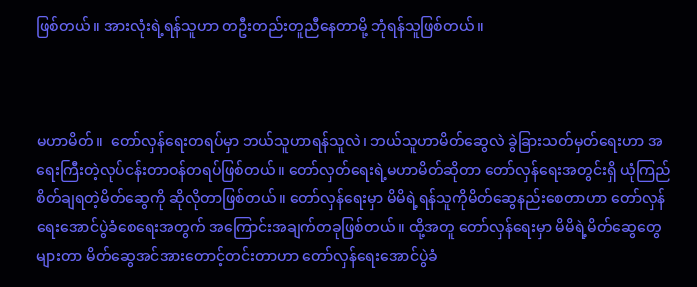ဖြစ်တယ်။ အားလုံးရဲ့ရန်သူဟာ တဦးတည်းတူညီနေတာမို့ ဘုံရန်သူဖြစ်တယ်။



မဟာမိတ်။  တော်လှန်ရေးတရပ်မှာ ဘယ်သူဟာရန်သူလဲ၊ ဘယ်သူဟာမိတ်ဆွေလဲ ခွဲခြားသတ်မှတ်ရေးဟာ အရေးကြီးတဲ့လုပ်ငန်းတာဝန်တရပ်ဖြစ်တယ်။ တော်လှတ်ရေးရဲ့မဟာမိတ်ဆိုတာ တော်လှန်ရေးအတွင်းရှိ ယုံကြည်စိတ်ချရတဲ့မိတ်ဆွေကို ဆိုလိုတာဖြစ်တယ်။ တော်လှန်ရေးမှာ မိမိရဲ့ရန်သူကိုမိတ်ဆွေနည်းစေတာဟာ တော်လှန်ရေးအောင်ပွဲခံစေရေးအတွက် အကြောင်းအချက်တခုဖြစ်တယ်။ ထို့အတူ တော်လှန်ရေးမှာ မိမိရဲ့မိတ်ဆွေတွေများတာ မိတ်ဆွေအင်အားတောင့်တင်းတာဟာ တော်လှန်ရေးအောင်ပွဲခံ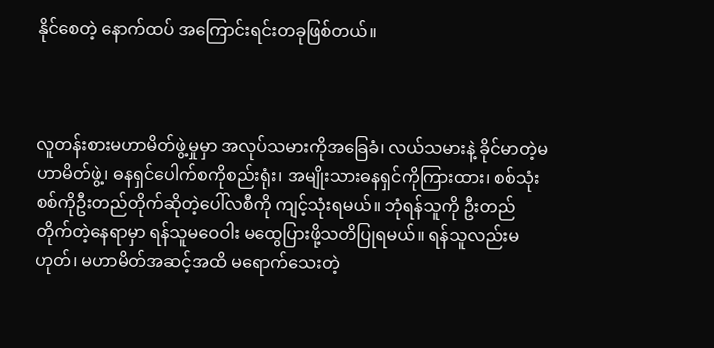နိုင်စေတဲ့ နောက်ထပ် အကြောင်းရင်းတခုဖြစ်တယ်။



လူတန်းစားမဟာမိတ်ဖွဲ့မှုမှာ အလုပ်သမားကိုအခြေခံ၊ လယ်သမားနဲ့ ခိုင်မာတဲ့မဟာမိတ်ဖွဲ့၊ ဓနရှင်ပေါက်စကိုစည်းရုံး၊ အမျိုးသားဓနရှင်ကိုကြားထား၊ စစ်သုံးစစ်ကိုဦးတည်တိုက်ဆိုတဲ့ပေါ်လစီကို ကျင့်သုံးရမယ်။ ဘုံရန်သူကို ဦးတည်တိုက်တဲ့နေရာမှာ ရန်သူမဝေဝါး မထွေပြားဖို့သတိပြုရမယ်။ ရန်သူလည်းမဟုတ်၊ မဟာမိတ်အဆင့်အထိ မရောက်သေးတဲ့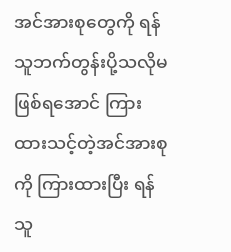အင်အားစုတွေကို ရန်သူဘက်တွန်းပို့သလိုမဖြစ်ရအောင် ကြားထားသင့်တဲ့အင်အားစုကို ကြားထားပြီး ရန်သူ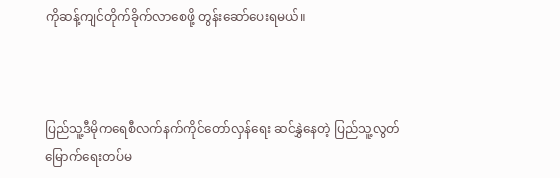ကိုဆန့်ကျင်တိုက်ခိုက်လာစေဖို့ တွန်းဆော်ပေးရမယ်။



ပြည်သူ့ဒီမိုကရေစီလက်နက်ကိုင်တော်လှန်ရေး ဆင်နွှဲနေတဲ့ ပြည်သူ့လွတ်မြောက်ရေးတပ်မ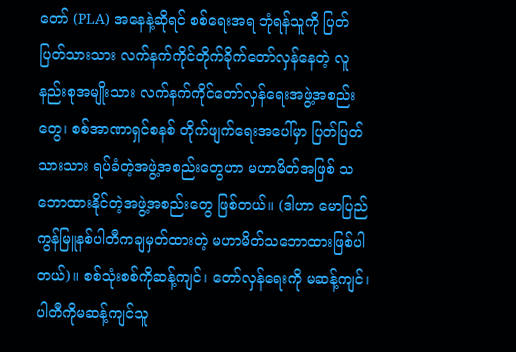တော် (PLA) အနေနဲ့ဆိုရင် စစ်ရေးအရ ဘုံရန်သူကို ပြတ်ပြတ်သားသား လက်နက်ကိုင်တိုက်ခိုက်တော်လှန်နေတဲ့ လူနည်းစုအမျိုးသား လက်နက်ကိုင်တော်လှန်ရေးအဖွဲ့အစည်းတွေ၊ စစ်အာဏာရှင်စနစ် တိုက်ဖျက်ရေးအပေါ်မှာ ပြတ်ပြတ်သားသား ရပ်ခံတဲ့အဖွဲ့အစည်းတွေဟာ မဟာမိတ်အဖြစ် သဘောထားနိုင်တဲ့အဖွဲ့အစည်းတွေ ဖြစ်တယ်။ (ဒါဟာ မောပြည် ကွန်မြူနစ်ပါတီကချမှတ်ထားတဲ့ မဟာမိတ်သဘောထားဖြစ်ပါတယ်)။ စစ်သုံးစစ်ကိုဆန့်ကျင်၊ တော်လှန်ရေးကို မဆန့်ကျင်၊ ပါတီကိုမဆန့်ကျင်သူ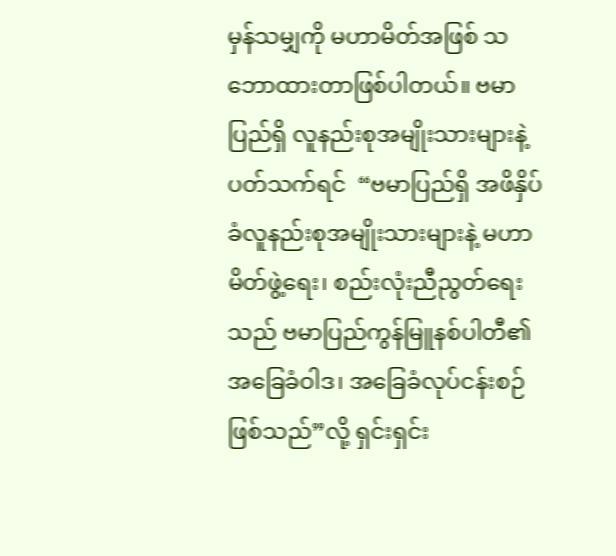မှန်သမျှကို မဟာမိတ်အဖြစ် သဘောထားတာဖြစ်ပါတယ်။ ဗမာပြည်ရှိ လူနည်းစုအမျိုးသားများနဲ့ပတ်သက်ရင်  “ဗမာပြည်ရှိ အဖိနှိပ်ခံလူနည်းစုအမျိုးသားများနဲ့ မဟာမိတ်ဖွဲ့ရေး၊ စည်းလုံးညီညွတ်ရေးသည် ဗမာပြည်ကွန်မြူနစ်ပါတီ၏ အခြေခံဝါဒ၊ အခြေခံလုပ်ငန်းစဉ်ဖြစ်သည်”လို့ ရှင်းရှင်း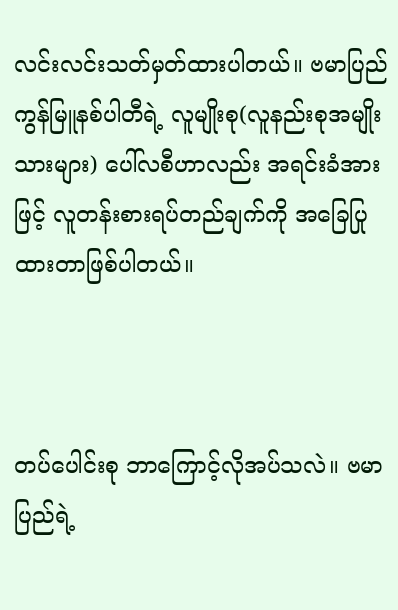လင်းလင်းသတ်မှတ်ထားပါတယ်။ ဗမာပြည်ကွန်မြူနစ်ပါတီရဲ့ လူမျိုးစု(လူနည်းစုအမျိုးသားများ) ပေါ်လစီဟာလည်း အရင်းခံအားဖြင့် လူတန်းစားရပ်တည်ချက်ကို အခြေပြုထားတာဖြစ်ပါတယ်။



တပ်ပေါင်းစု ဘာကြောင့်လိုအပ်သလဲ။ ဗမာပြည်ရဲ့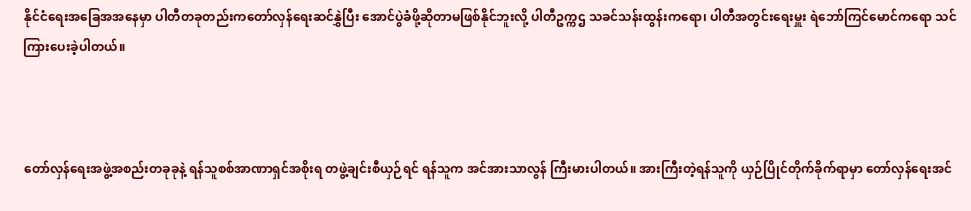နိုင်ငံရေးအခြေအအနေမှာ ပါတီတခုတည်းကတော်လှန်ရေးဆင်နွှဲပြီး အောင်ပွဲခံဖို့ဆိုတာမဖြစ်နိုင်ဘူးလို့ ပါတီဥက္ကဌ သခင်သန်းထွန်းကရော၊ ပါတီအတွင်းရေးမှူး ရဲဘော်ကြင်မောင်ကရော သင်ကြားပေးခဲ့ပါတယ်။



တော်လှန်ရေးအဖွဲ့အစည်းတခုခုနဲ့ ရန်သူစစ်အာဏာရှင်အစိုးရ တဖွဲ့ချင်းစီယှဉ်ရင် ရန်သူက အင်အားသာလွန် ကြီးမားပါတယ်။ အားကြီးတဲ့ရန်သူကို ယှဉ်ပြိုင်တိုက်ခိုက်ရာမှာ တော်လှန်ရေးအင်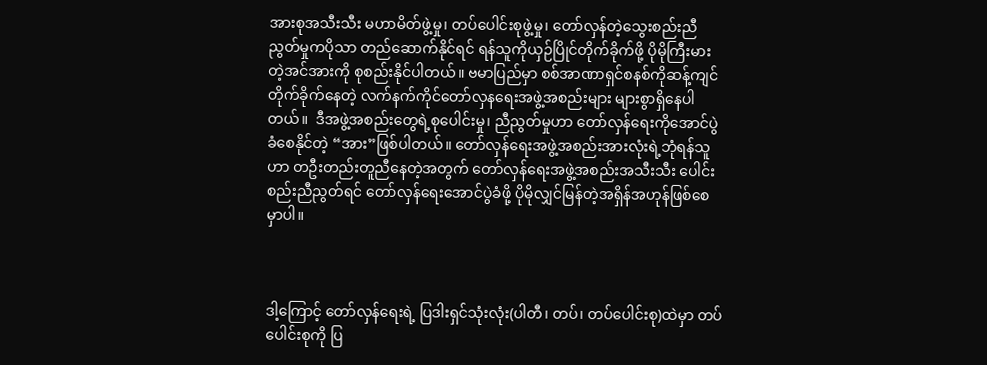အားစုအသီးသီး မဟာမိတ်ဖွဲ့မှု၊ တပ်ပေါင်းစုဖွဲ့မှု၊ တော်လှန်တဲ့သွေးစည်းညီညွတ်မှုကပိုသာ တည်ဆောက်နိုင်ရင် ရန်သူကိုယှဉ်ပြိုင်တိုက်ခိုက်ဖို့ ပိုမိုကြီးမားတဲ့အင်အားကို စုစည်းနိုင်ပါတယ်။ ဗမာပြည်မှာ စစ်အာဏာရှင်စနစ်ကိုဆန့်ကျင်တိုက်ခိုက်နေတဲ့ လက်နက်ကိုင်တော်လှနရေးအဖွဲ့အစည်းများ များစွာရှိနေပါတယ်။  ဒီအဖွဲ့အစည်းတွေရဲ့စုပေါင်းမှု၊ ညီညွတ်မှုဟာ တော်လှန်ရေးကိုအောင်ပွဲခံစေနိုင်တဲ့ “အား”ဖြစ်ပါတယ်။ တော်လှန်ရေးအဖွဲ့အစည်းအားလုံးရဲ့ဘုံရန်သူဟာ တဦးတည်းတူညီနေတဲ့အတွက် တော်လှန်ရေးအဖွဲ့အစည်းအသီးသီး ပေါင်းစည်းညီညွတ်ရင် တော်လှန်ရေးအောင်ပွဲခံဖို့ ပိုမိုလျှင်မြန်တဲ့အရှိန်အဟုန်ဖြစ်စေမှာပါ။



ဒါ့ကြောင့် တော်လှန်ရေးရဲ့ ပြဒါးရှင်သုံးလုံး(ပါတီ၊ တပ်၊ တပ်ပေါင်းစု)ထဲမှာ တပ်ပေါင်းစုကို ပြ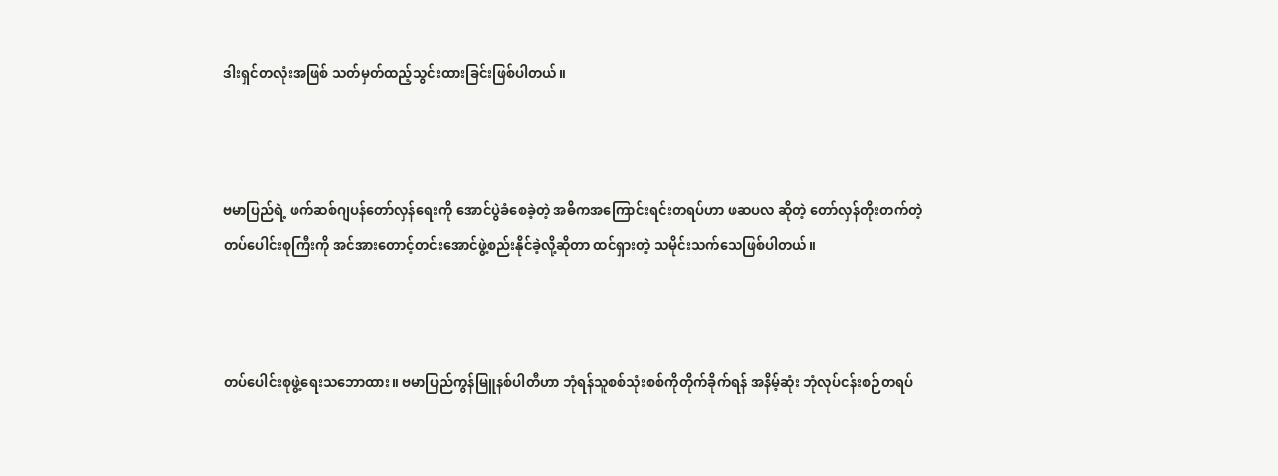ဒါးရှင်တလုံးအဖြစ် သတ်မှတ်ထည့်သွင်းထားခြင်းဖြစ်ပါတယ်။



ဗမာပြည်ရဲ့ ဖက်ဆစ်ဂျပန်တော်လှန်ရေးကို အောင်ပွဲခံစေခဲ့တဲ့ အဓိကအကြောင်းရင်းတရပ်ဟာ ဖဆပလ ဆိုတဲ့ တော်လှန်တိုးတက်တဲ့တပ်ပေါင်းစုကြီးကို အင်အားတောင့်တင်းအောင်ဖွဲ့စည်းနိုင်ခဲ့လို့ဆိုတာ ထင်ရှားတဲ့ သမိုင်းသက်သေဖြစ်ပါတယ်။



တပ်ပေါင်းစုဖွဲ့ရေးသဘောထား။ ဗမာပြည်ကွန်မြူနစ်ပါတီဟာ ဘုံရန်သူစစ်သုံးစစ်ကိုတိုက်ခိုက်ရန် အနိမ့်ဆုံး ဘုံလုပ်ငန်းစဉ်တရပ်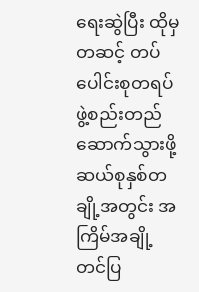ရေးဆွဲပြီး ထိုမှတဆင့် တပ်ပေါင်းစုတရပ် ဖွဲ့စည်းတည်ဆောက်သွားဖို့ ဆယ်စုနှစ်တချို့အတွင်း အကြိမ်အချို့ တင်ပြ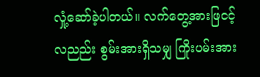လှုံ့ဆော်ခဲ့ပါတယ်။ လက်တွေ့အားဖြငင့်လညည်း စွမ်းအားရှိသမျှ ကြိုးပမ်းအား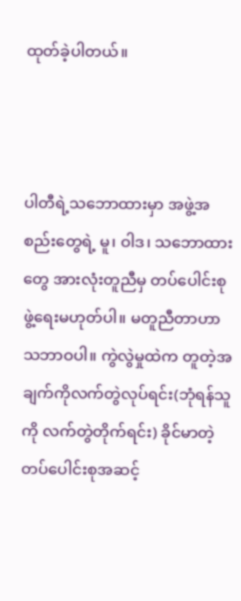ထုတ်ခဲ့ပါတယ်။



ပါတီရဲ့သဘောထားမှာ အဖွဲ့အစည်းတွေရဲ့ မူ၊ ဝါဒ၊ သဘောထားတွေ အားလုံးတူညီမှ တပ်ပေါင်းစုဖွဲ့ရေးမဟုတ်ပါ။ မတူညီတာဟာ သဘာဝပါ။ ကွဲလွဲမှုထဲက တူတဲ့အချက်ကိုလက်တွဲလုပ်ရင်း(ဘုံရန်သူကို လက်တွဲတိုက်ရင်း) ခိုင်မာတဲ့ တပ်ပေါင်းစုအဆင့်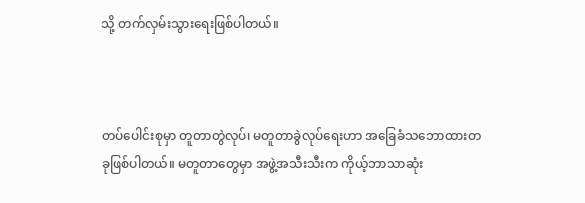သို့ တက်လှမ်းသွားရေးဖြစ်ပါတယ်။



တပ်ပေါင်းစုမှာ တူတာတွဲလုပ်၊ မတူတာခွဲလုပ်ရေးဟာ အခြေခံသဘောထားတခုဖြစ်ပါတယ်။ မတူတာတွေမှာ အဖွဲ့အသီးသီးက ကိုယ့်ဘာသာဆုံး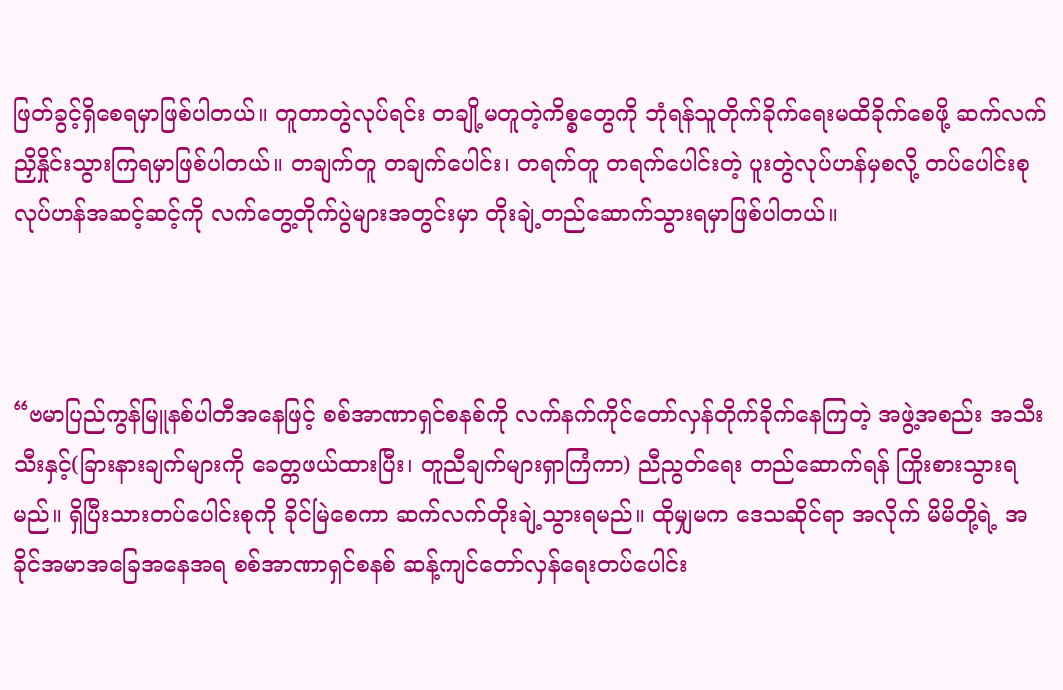ဖြတ်ခွင့်ရှိစေရမှာဖြစ်ပါတယ်။ တူတာတွဲလုပ်ရင်း တချို့မတူတဲ့ကိစ္စတွေကို ဘုံရန်သူတိုက်ခိုက်ရေးမထိခိုက်စေဖို့ ဆက်လက် ညှိနှိုင်းသွားကြရမှာဖြစ်ပါတယ်။ တချက်တူ တချက်ပေါင်း၊ တရက်တူ တရက်ပေါင်းတဲ့ ပူးတွဲလုပ်ဟန်မှစလို့ တပ်ပေါင်းစုလုပ်ဟန်အဆင့်ဆင့်ကို လက်တွေ့တိုက်ပွဲများအတွင်းမှာ တိုးချဲ့တည်ဆောက်သွားရမှာဖြစ်ပါတယ်။



“ဗမာပြည်ကွန်မြူနစ်ပါတီအနေဖြင့် စစ်အာဏာရှင်စနစ်ကို လက်နက်ကိုင်တော်လှန်တိုက်ခိုက်နေကြတဲ့ အဖွဲ့အစည်း အသီးသီးနှင့်(ခြားနားချက်များကို ခေတ္တဖယ်ထားပြီး၊ တူညီချက်များရှာကြံကာ) ညီညွတ်ရေး တည်ဆောက်ရန် ကြိုးစားသွားရမည်။ ရှိပြီးသားတပ်ပေါင်းစုကို ခိုင်မြဲစေကာ ဆက်လက်တိုးချဲ့သွားရမည်။ ထိုမျှမက ဒေသဆိုင်ရာ အလိုက် မိမိတို့ရဲ့ အခိုင်အမာအခြေအနေအရ စစ်အာဏာရှင်စနစ် ဆန့်ကျင်တော်လှန်ရေးတပ်ပေါင်း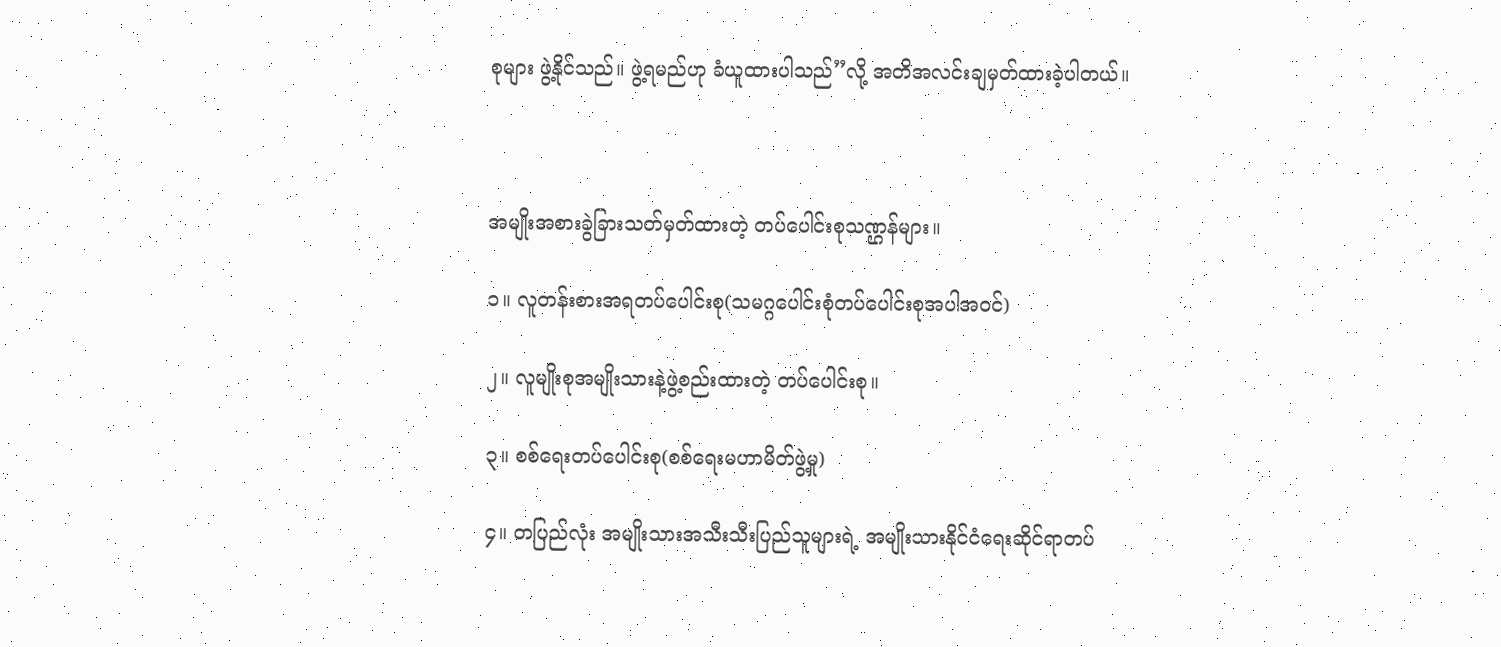စုများ ဖွဲ့နိုင်သည်။ ဖွဲ့ရမည်ဟု ခံယူထားပါသည်”လို့ အတိအလင်းချမှတ်ထားခဲ့ပါတယ်။



အမျိုးအစားခွဲခြားသတ်မှတ်ထားတဲ့ တပ်ပေါင်းစုသဏ္ဌန်များ။

၁။ လူတန်းစားအရတပ်ပေါင်းစု(သမဂ္ဂပေါင်းစုံတပ်ပေါင်းစုအပါအဝင်)

၂။ လူမျိုးစုအမျိုးသားနဲ့ဖွဲ့စည်းထားတဲ့ တပ်ပေါင်းစု။

၃။ စစ်ရေးတပ်ပေါင်းစု(စစ်ရေးမဟာမိတ်ဖွဲ့မှု)

၄။ တပြည်လုံး အမျိုးသားအသီးသီးပြည်သူများရဲ့ အမျိုးသားနိုင်ငံရေးဆိုင်ရာတပ်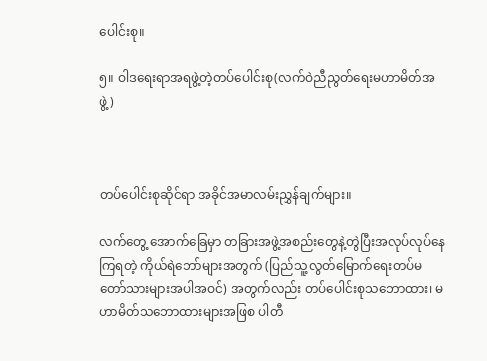ပေါင်းစု။

၅။ ဝါဒရေးရာအရဖွဲ့တဲ့တပ်ပေါင်းစု(လက်ဝဲညီညွတ်ရေးမဟာမိတ်အဖွဲ့)



တပ်ပေါင်းစုဆိုင်ရာ အခိုင်အမာလမ်းညွှန်ချက်များ။

လက်တွေ့ အောက်ခြေမှာ တခြားအဖွဲ့အစည်းတွေနဲ့တွဲပြီးအလုပ်လုပ်နေကြရတဲ့ ကိုယ်ရဲဘော်များအတွက် (ပြည်သူ့လွတ်မြောက်ရေးတပ်မတော်သားများအပါအဝင်) အတွက်လည်း တပ်ပေါင်းစုသဘောထား၊ မဟာမိတ်သဘောထားများအဖြစ ပါတီ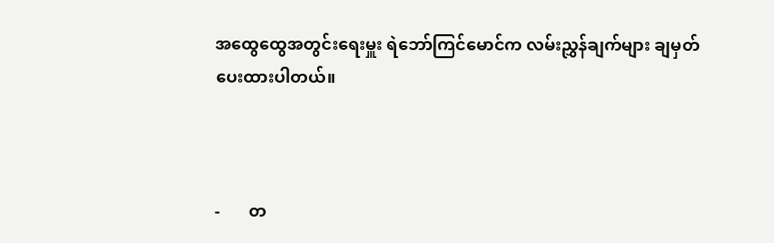အထွေထွေအတွင်းရေးမှူး ရဲဘော်ကြင်မောင်က လမ်းညွှန်ချက်များ ချမှတ်ပေးထားပါတယ်။



-       တ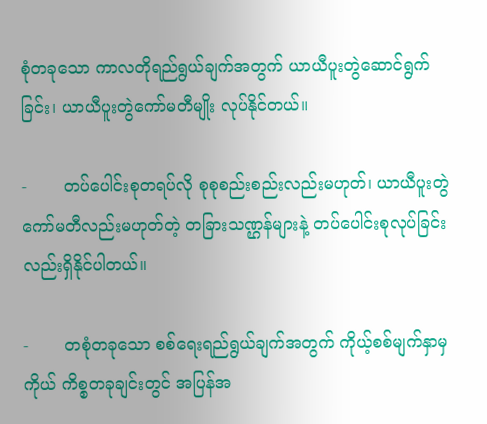စုံတခုသော ကာလတိုရည်ရွယ်ချက်အတွက် ယာယီပူးတွဲဆောင်ရွက်ခြင်း၊ ယာယီပူးတွဲကော်မတီမျိုး လုပ်နိုင်တယ်။

-       တပ်ပေါင်းစုတရပ်လို စုစုစည်းစည်းလည်းမဟုတ်၊ ယာယီပူးတွဲကော်မတီလည်းမဟုတ်တဲ့ တခြားသဏ္ဌန်များနဲ့ တပ်ပေါင်းစုလုပ်ခြင်းလည်းရှိနိုင်ပါတယ်။

-       တစုံတခုသော စစ်ရေးရည်ရွယ်ချက်အတွက် ကိုယ့်စစ်မျက်နှာမှကိုယ် ကိစ္စတခုချင်းတွင် အပြန်အ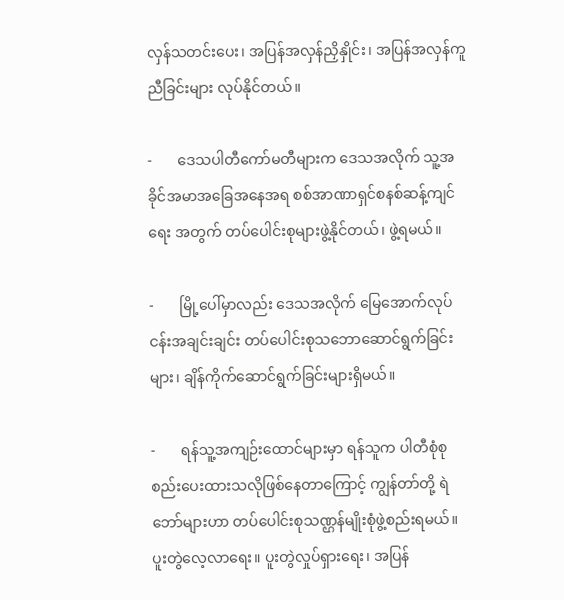လှန်သတင်းပေး၊ အပြန်အလှန်ညှိနှိုင်း၊ အပြန်အလှန်ကူညီခြင်းများ လုပ်နိုင်တယ်။

-       ဒေသပါတီကော်မတီများက ဒေသအလိုက် သူ့အခိုင်အမာအခြေအနေအရ စစ်အာဏာရှင်စနစ်ဆန့်ကျင်ရေး အတွက် တပ်ပေါင်းစုများဖွဲ့နိုင်တယ်၊ ဖွဲ့ရမယ်။

-       မြို့ပေါ်မှာလည်း ဒေသအလိုက် မြေအောက်လုပ်ငန်းအချင်းချင်း တပ်ပေါင်းစုသဘောဆောင်ရွက်ခြင်းများ၊ ချိန်ကိုက်ဆောင်ရွက်ခြင်းများရှိမယ်။

-       ရန်သူ့အကျဉ်းထောင်များမှာ ရန်သူက ပါတီစုံစုစည်းပေးထားသလိုဖြစ်နေတာကြောင့် ကျွန်တာ်တို့ ရဲဘော်များဟာ တပ်ပေါင်းစုသဏ္ဌန်မျိုးစုံဖွဲ့စည်းရမယ်။ ပူးတွဲလေ့လာရေး။ ပူးတွဲလှုပ်ရှားရေး၊ အပြန်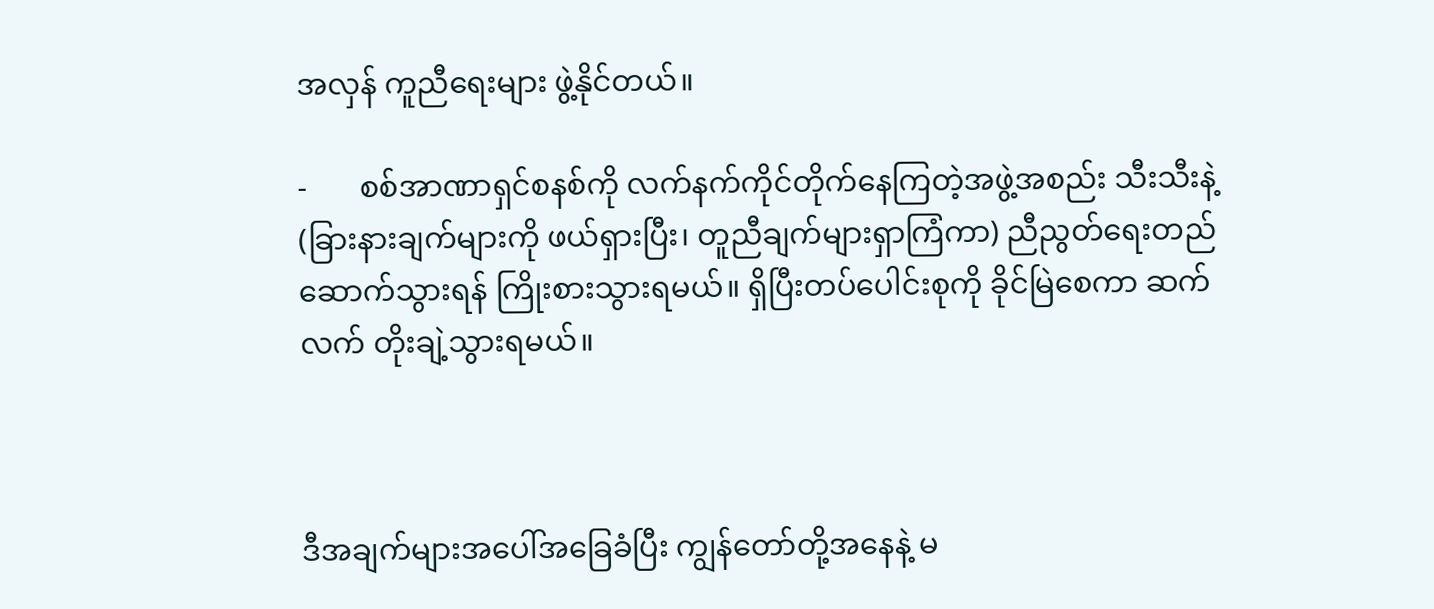အလှန် ကူညီရေးများ ဖွဲ့နိုင်တယ်။

-       စစ်အာဏာရှင်စနစ်ကို လက်နက်ကိုင်တိုက်နေကြတဲ့အဖွဲ့အစည်း သီးသီးနဲ့(ခြားနားချက်များကို ဖယ်ရှားပြီး၊ တူညီချက်များရှာကြံကာ) ညီညွတ်ရေးတည်ဆောက်သွားရန် ကြိုးစားသွားရမယ်။ ရှိပြီးတပ်ပေါင်းစုကို ခိုင်မြဲစေကာ ဆက်လက် တိုးချဲ့သွားရမယ်။



ဒီအချက်များအပေါ်အခြေခံပြီး ကျွန်တော်တို့အနေနဲ့ မ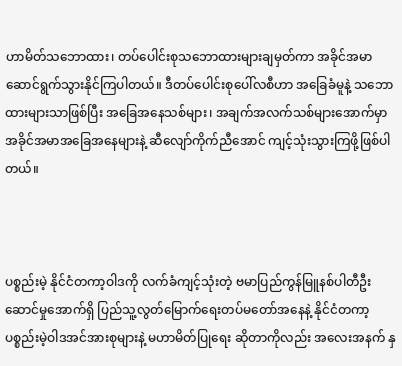ဟာမိတ်သဘောထား၊ တပ်ပေါင်းစုသဘောထားများချမှတ်ကာ အခိုင်အမာဆောင်ရွက်သွားနိုင်ကြပါတယ်။ ဒီတပ်ပေါင်းစုပေါ်လစီဟာ အခြေခံမူနဲ့ သဘောထားများသာဖြစ်ပြီး အခြေအနေသစ်များ၊ အချက်အလက်သစ်များအောက်မှာ အခိုင်အမာအခြေအနေများနဲ့ ဆီလျော်ကိုက်ညီအောင် ကျင့်သုံးသွားကြဖို့ဖြစ်ပါတယ်။



ပစ္စည်းမဲ့ နိုင်ငံတကာ့ဝါဒကို လက်ခံကျင့်သုံးတဲ့ ဗမာပြည်ကွန်မြူနစ်ပါတီဦးဆောင်မှုအောက်ရှိ ပြည်သူ့လွတ်မြောက်ရေးတပ်မတော်အနေနဲ့ နိုင်ငံတကာ့ပစ္စည်းမဲ့ဝါဒအင်အားစုများနဲ့ မဟာမိတ်ပြုရေး ဆိုတာကိုလည်း အလေးအနက် နှ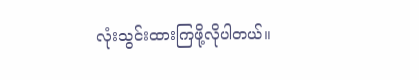လုံးသွင်းထားကြဖို့လိုပါတယ်။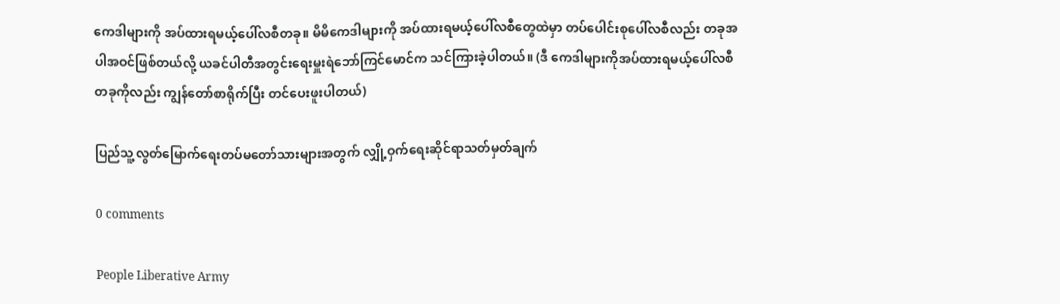ကေဒါများကို အပ်ထားရမယ့်ပေါ်လစီတခု။ မိမိကေဒါများကို အပ်ထားရမယ့်ပေါ်လစီတွေထဲမှာ တပ်ပေါင်းစုပေါ်လစီလည်း တခုအပါအဝင်ဖြစ်တယ်လို့ ယခင်ပါတီအတွင်းရေးမှူးရဲဘော်ကြင်မောင်က သင်ကြားခဲ့ပါတယ်။ (ဒီ ကေဒါများကိုအပ်ထားရမယ့်ပေါ်လစီတခုကိုလည်း ကျွန်တော်စာရိုက်ပြီး တင်ပေးဖူးပါတယ်)

ပြည်သူ့လွတ်မြောက်ရေးတပ်မတော်သားများအတွက် လျှို့ဝှက်ရေးဆိုင်ရာသတ်မှတ်ချက်

0 comments

People Liberative Army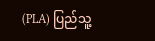(PLA) ပြည်သူ့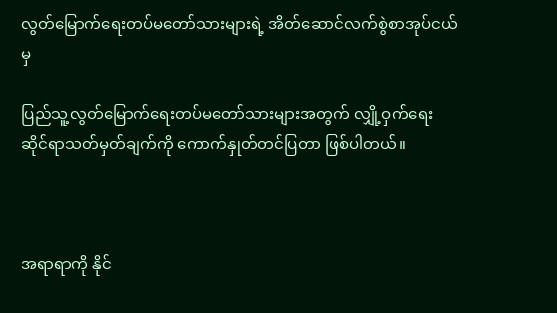လွတ်မြောက်ရေးတပ်မတော်သားများရဲ့ အိတ်ဆောင်လက်စွဲစာအုပ်ငယ်မှ

ပြည်သူ့လွတ်မြောက်ရေးတပ်မတော်သားများအတွက် လျှို့ဝှက်ရေးဆိုင်ရာသတ်မှတ်ချက်ကို ကောက်နှုတ်တင်ပြတာ ဖြစ်ပါတယ်။



အရာရာကို နိုင်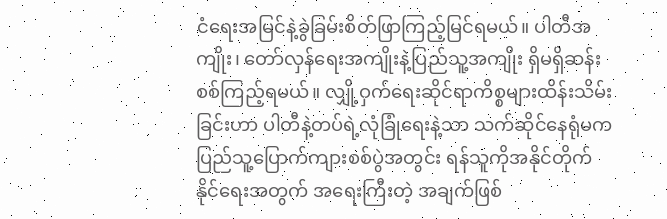ငံရေးအမြင်နဲ့ခွဲခြမ်းစိတ်ဖြာကြည့်မြင်ရမယ်။ ပါတီအကျိုး၊ တော်လှန်ရေးအကျိုးနဲ့ပြည်သူ့အကျိုး ရှိမရှိဆန်းစစ်ကြည့်ရမယ်။ လျှို့ဝှက်ရေးဆိုင်ရာကိစ္စများထိန်းသိမ်းခြင်းဟာ ပါတီနဲ့တပ်ရဲ့လုံခြုံရေးနဲ့သာ သက်ဆိုင်နေရုံမက ပြည်သူ့ပြောက်ကျားစစ်ပွဲအတွင်း ရန်သူကိုအနိုင်တိုက်နိုင်ရေးအတွက် အရေးကြီးတဲ့ အချက်ဖြစ်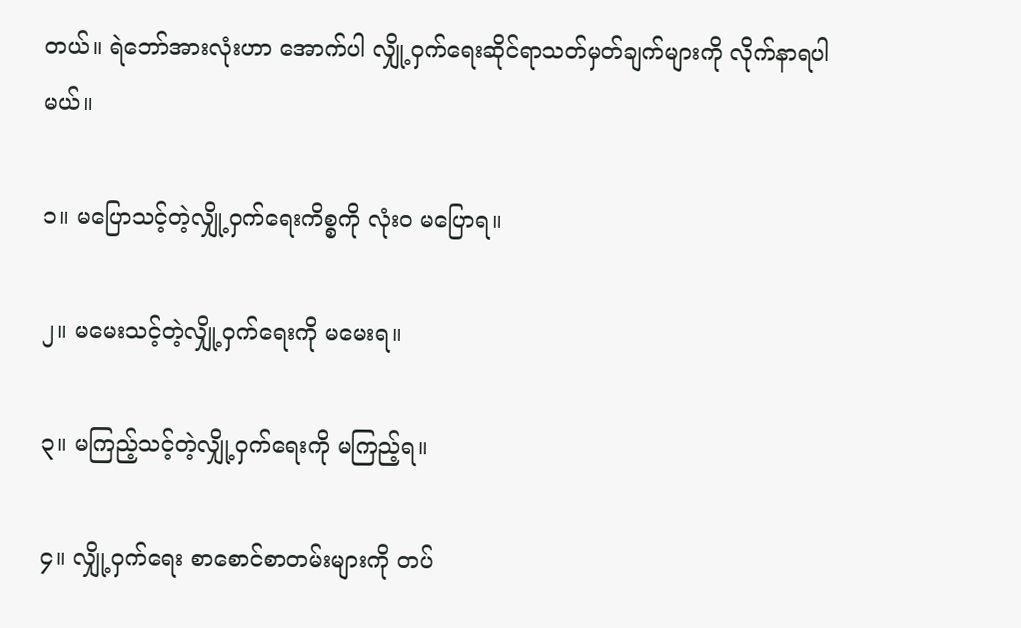တယ်။ ရဲဘော်အားလုံးဟာ အောက်ပါ လျှို့ဝှက်ရေးဆိုင်ရာသတ်မှတ်ချက်များကို လိုက်နာရပါမယ်။

၁။ မပြောသင့်တဲ့လျှို့ဝှက်ရေးကိစ္စကို လုံးဝ မပြောရ။

၂။ မမေးသင့်တဲ့လျှို့ဝှက်ရေးကို မမေးရ။

၃။ မကြည့်သင့်တဲ့လျှို့ဝှက်ရေးကို မကြည့်ရ။

၄။ လျှို့ဝှက်ရေး စာစောင်စာတမ်းများကို တပ်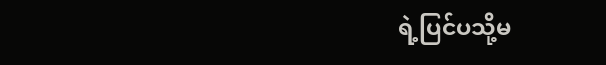ရဲ့ပြင်ပသို့မ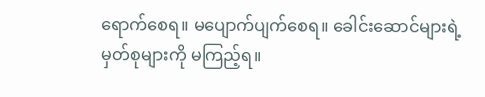ရောက်စေရ။ မပျောက်ပျက်စေရ။ ခေါင်းဆောင်များရဲ့ မှတ်စုများကို မကြည့်ရ။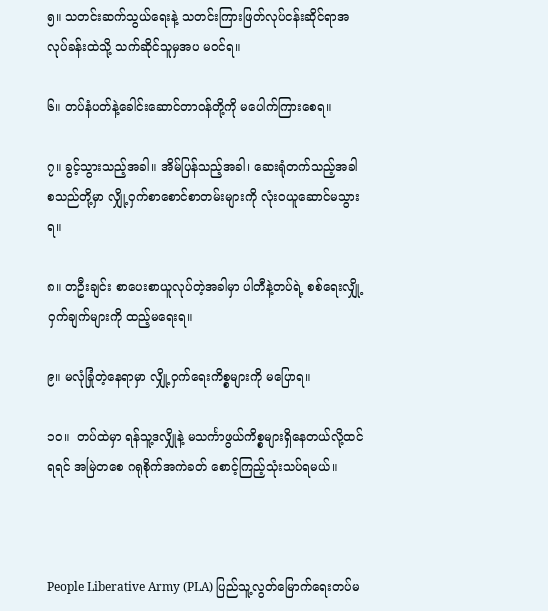၅။ သတင်းဆက်သွယ်ရေးနဲ့ သတင်းကြားဖြတ်လုပ်ငန်းဆိုင်ရာအလုပ်ခန်းထဲသို့ သက်ဆိုင်သူမှအပ မဝင်ရ။

၆။ တပ်နံပတ်နဲ့ခေါင်းဆောင်တာဝန်တို့ကို မပေါက်ကြားစေရ။

၇။ ခွင့်သွားသည့်အခါ။ အိမ်ပြန်သည့်အခါ၊ ဆေးရုံတက်သည့်အခါ စသည်တို့မှာ လျှို့ဝှက်စာစောင်စာတမ်းများကို လုံးဝယူဆောင်မသွားရ။

၈။ တဦးချင်း စာပေးစာယူလုပ်တဲ့အခါမှာ ပါတီနဲ့တပ်ရဲ့ စစ်ရေးလျှို့ဝှက်ချက်များကို ထည့်မရေးရ။

၉။ မလုံခြုံတဲ့နေရာမှာ လျှို့ဝှက်ရေးကိစ္စများကို မပြောရ။

၁၀။  တပ်ထဲမှာ ရန်သူ့ဒလျှိုနဲ့ မသင်္ကာဖွယ်ကိစ္စများရှိနေတယ်လို့ထင်ရရင် အမြဲတစေ ဂရုစိုက်အကဲခတ် စောင့်ကြည့်သုံးသပ်ရမယ်။



People Liberative Army (PLA) ပြည်သူ့လွတ်မြောက်ရေးတပ်မ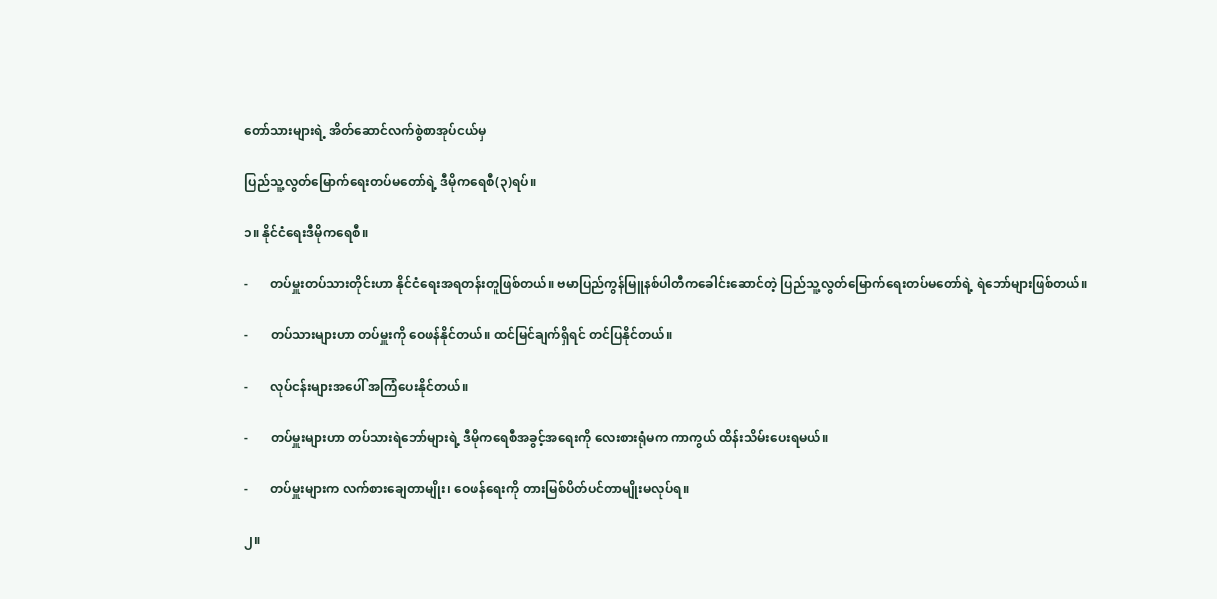တော်သားများရဲ့ အိတ်ဆောင်လက်စွဲစာအုပ်ငယ်မှ

ပြည်သူ့လွတ်မြောက်ရေးတပ်မတော်ရဲ့ ဒီမိုကရေစီ(၃)ရပ်။

၁။ နိုင်ငံရေးဒီမိုကရေစီ။

-       တပ်မှူးတပ်သားတိုင်းဟာ နိုင်ငံရေးအရတန်းတူဖြစ်တယ်။ ဗမာပြည်ကွန်မြူနစ်ပါတီကခေါင်းဆောင်တဲ့ ပြည်သူ့လွတ်မြောက်ရေးတပ်မတော်ရဲ့ ရဲဘော်များဖြစ်တယ်။

-       တပ်သားများဟာ တပ်မှူးကို ဝေဖန်နိုင်တယ်။ ထင်မြင်ချက်ရှိရင် တင်ပြနိုင်တယ်။

-       လုပ်ငန်းများအပေါ် အကြံပေးနိုင်တယ်။

-       တပ်မှူးများဟာ တပ်သားရဲဘော်များရဲ့ ဒီမိုကရေစီအခွင့်အရေးကို လေးစားရုံမက ကာကွယ် ထိန်းသိမ်းပေးရမယ်။

-       တပ်မှူးများက လက်စားချေတာမျိုး၊ ဝေဖန်ရေးကို တားမြစ်ပိတ်ပင်တာမျိုးမလုပ်ရ။

၂။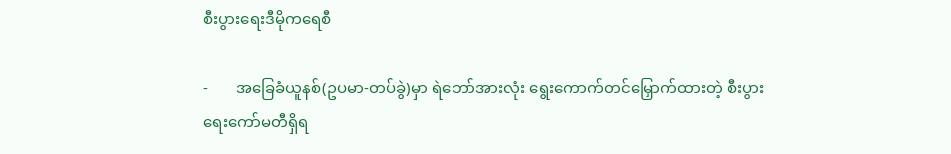စီးပွားရေးဒီမိုကရေစီ

-       အခြေခံယူနစ်(ဥပမာ-တပ်ခွဲ)မှာ ရဲဘော်အားလုံး ရွေးကောက်တင်မြှောက်ထားတဲ့ စီးပွားရေးကော်မတီရှိရ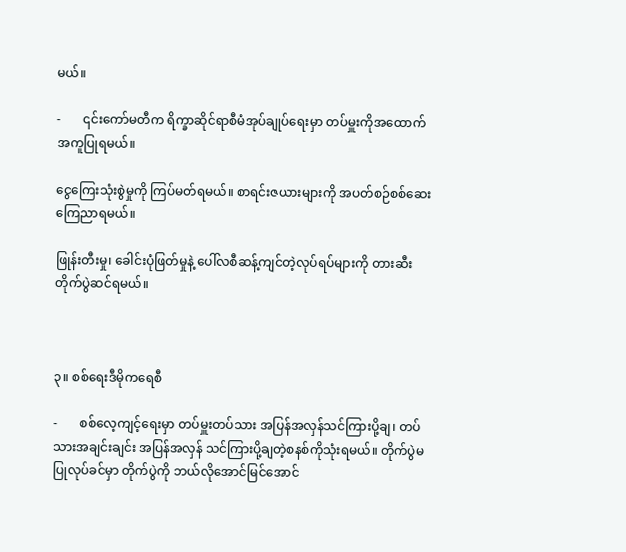မယ်။

-       ၎င်းကော်မတီက ရိက္ခာဆိုင်ရာစီမံအုပ်ချုပ်ရေးမှာ တပ်မှူးကိုအထောက်အကူပြုရမယ်။

ငွေကြေးသုံးစွဲမှုကို ကြပ်မတ်ရမယ်။ စာရင်းဇယားများကို အပတ်စဉ်စစ်ဆေးကြေညာရမယ်။

ဖြုန်းတီးမှု၊ ခေါင်းပုံဖြတ်မှုနဲ့ ပေါ်လစီဆန့်ကျင်တဲ့လုပ်ရပ်များကို တားဆီးတိုက်ပွဲဆင်ရမယ်။



၃။ စစ်ရေးဒီမိုကရေစီ

-       စစ်လေ့ကျင့်ရေးမှာ တပ်မှူးတပ်သား အပြန်အလှန်သင်ကြားပို့ချ၊ တပ်သားအချင်းချင်း အပြန်အလှန် သင်ကြားပို့ချတဲ့စနစ်ကိုသုံးရမယ်။ တိုက်ပွဲမပြုလုပ်ခင်မှာ တိုက်ပွဲကို ဘယ်လိုအောင်မြင်အောင်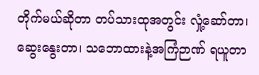တိုက်မယ်ဆိုတာ တပ်သားထုအတွင်း လှုံ့ဆော်တာ၊ ဆွေးနွေးတာ၊ သဘောထားနဲ့အကြံဉာဏ် ရယူတာ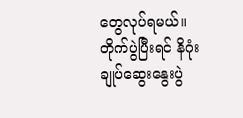တွေလုပ်ရမယ်။ တိုက်ပွဲပြီးရင် နိဂုံးချုပ်ဆွေးနွေးပွဲ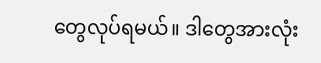တွေလုပ်ရမယ်။ ဒါတွေအားလုံး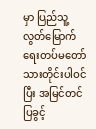မှာ ပြည်သူ့လွတ်မြောက်ရေးတပ်မတော်သားတိုင်းပါဝင်ပြီး အမြင်တင်ပြခွင့်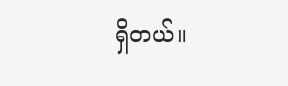ရှိတယ်။